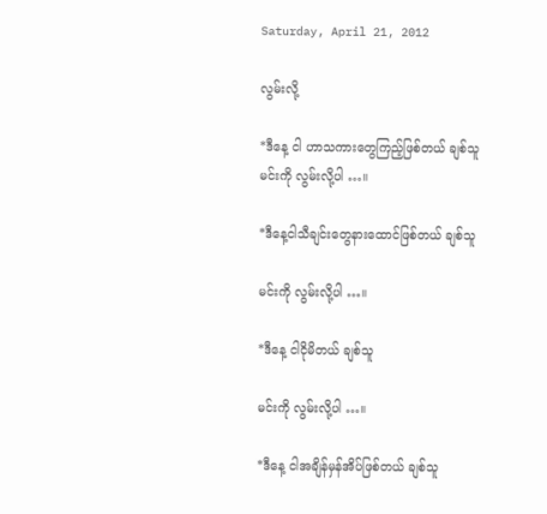Saturday, April 21, 2012

လွမ်းလို့

*ဒီနေ့ ငါ ဟာသကားတွေကြည့်ဖြစ်တယ် ချစ်သူ
မင်းကို လွမ်းလို့ပါ …။

*ဒီနေ့ငါသီချင်းတွေနားထောင်ဖြစ်တယ် ချစ်သူ

မင်းကို လွမ်းလို့ပါ …။

*ဒီနေ့ ငါငိုမိတယ် ချစ်သူ

မင်းကို လွမ်းလို့ပါ …။

*ဒီနေ့ ငါအချိန်မှန်အိပ်ဖြစ်တယ် ချစ်သူ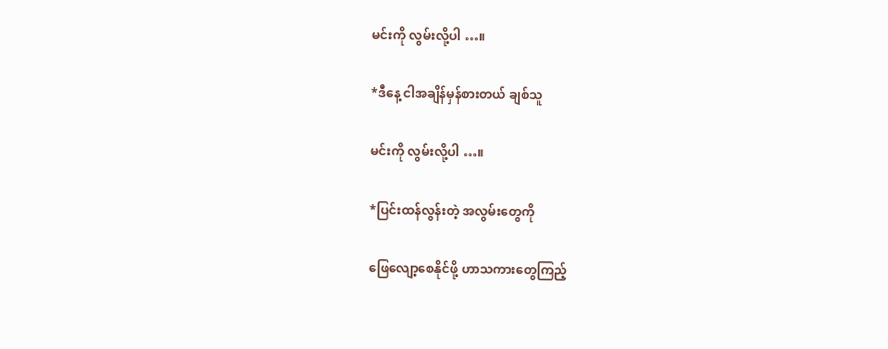မင်းကို လွမ်းလို့ပါ …။

*ဒီနေ့ ငါအချိန်မှန်စားတယ် ချစ်သူ

မင်းကို လွမ်းလို့ပါ …။

*ပြင်းထန်လွန်းတဲ့ အလွမ်းတွေကို

ဖြေလျော့စေနိုင်ဖို့ ဟာသကားတွေကြည့်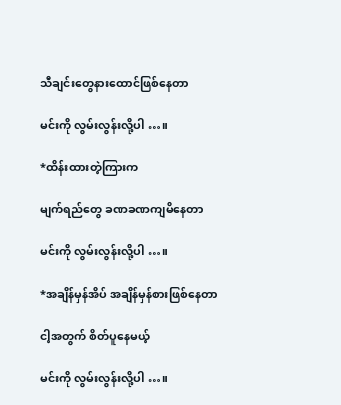သီချင်းတွေနားထောင်ဖြစ်နေတာ

မင်းကို လွမ်းလွန်းလို့ပါ …။

*ထိန်းထားတဲ့ကြားက

မျက်ရည်တွေ ခဏခဏကျမိနေတာ

မင်းကို လွမ်းလွန်းလို့ပါ …။

*အချိန်မှန်အိပ် အချိန်မှန်စားဖြစ်နေတာ

ငါ့အတွက် စိတ်ပူနေမယ့်

မင်းကို လွမ်းလွန်းလို့ပါ …။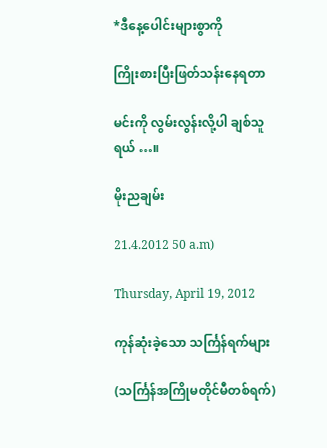*ဒီနေ့ပေါင်းများစွာကို

ကြိုးစားပြီးဖြတ်သန်းနေရတာ

မင်းကို လွမ်းလွန်းလို့ပါ ချစ်သူရယ် …။

မိုးညချမ်း

21.4.2012 50 a.m)

Thursday, April 19, 2012

ကုန်ဆုံးခဲ့သော သင်္ကြန်ရက်များ

(သင်္ကြန်အကြိုမတိုင်မီတစ်ရက်)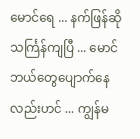မောင်ရေ ... နက်ဖြန်ဆို သင်္ကြန်ကျပြီ ... မောင်ဘယ်တွေပျောက်နေလည်းဟင် ... ကျွန်မ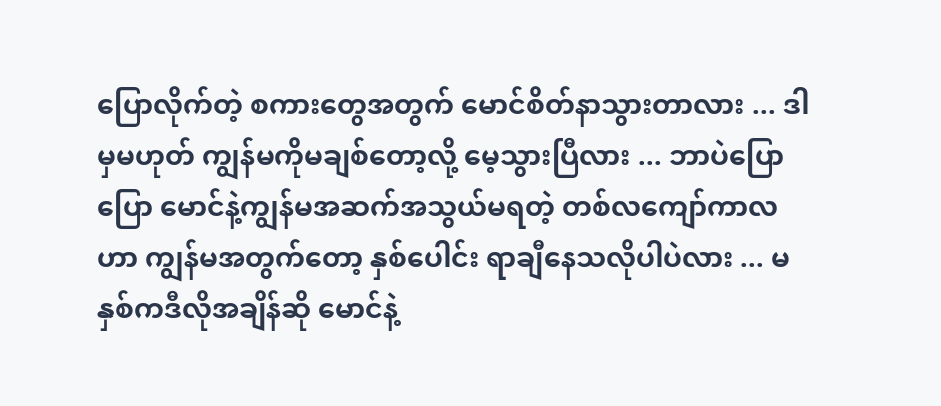ပြောလိုက်တဲ့ စကားတွေအတွက် မောင်စိတ်နာသွားတာလား ... ဒါမှမဟုတ် ကျွန်မကိုမချစ်တော့လို့ မေ့သွားပြီလား ... ဘာပဲပြောပြော မောင်နဲ့ကျွန်မအဆက်အသွယ်မရတဲ့ တစ်လကျော်ကာလဟာ ကျွန်မအတွက်တော့ နှစ်ပေါင်း ရာချီနေသလိုပါပဲလား ... မနှစ်ကဒီလိုအချိန်ဆို မောင်နဲ့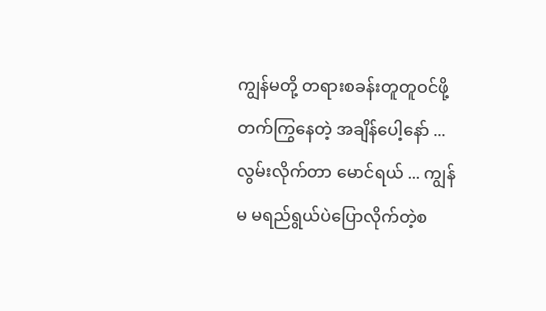ကျွန်မတို့ တရားစခန်းတူတူဝင်ဖို့ တက်ကြွနေတဲ့ အချိန်ပေါ့နော် ... လွမ်းလိုက်တာ မောင်ရယ် ... ကျွန်မ မရည်ရွယ်ပဲပြောလိုက်တဲ့စ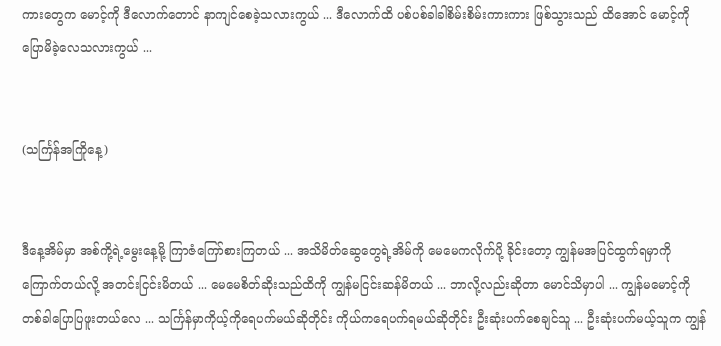ကားတွေက မောင့်ကို ဒီလောက်တောင် နာကျင်စေခဲ့သလားကွယ် ... ဒီလောက်ထိ ပစ်ပစ်ခါခါစိမ်းစိမ်းကားကား ဖြစ်သွားသည် ထိအောင် မောင့်ကိုပြောမိခဲ့လေသလားကွယ် ...


(သင်္ကြန်အကြိုနေ့)


ဒီနေ့အိမ်မှာ အစ်ကို့ရဲ့မွေးနေ့မို့ ကြာဇံကြော်စားကြတယ် ... အသိမိတ်ဆွေတွေရဲ့အိမ်ကို မေမေကလိုက်ပို့ ခိုင်းတော့ ကျွန်မအပြင်ထွက်ရမှာကို ကြောက်တယ်လို့ အတင်းငြင်းမိတယ် ... မေမေစိတ်ဆိုးသည်ထိကို ကျွန်မငြင်းဆန်မိတယ် ... ဘာလို့လည်းဆိုတာ မောင်သိမှာပါ ... ကျွန်မမောင့်ကိုတစ်ခါပြောပြဖူးတယ်လေ ... သင်္ကြန်မှာကိုယ့်ကိုရေပက်မယ်ဆိုတိုင်း ကိုယ်ကရေပက်ရမယ်ဆိုတိုင်း ဦးဆုံးပက်စေချင်သူ ... ဦးဆုံးပက်မယ့်သူက ကျွန်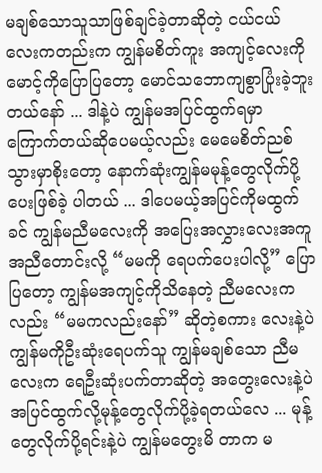မချစ်သောသူသာဖြစ်ချင်ခဲ့တာဆိုတဲ့ ငယ်ငယ်လေးကတည်းက ကျွန်မစိတ်ကူး အကျင့်လေးကို မောင့်ကိုပြောပြတော့ မောင်သဘောကျစွာပြုံးခဲ့ဘူးတယ်နော် ... ဒါနဲ့ပဲ ကျွန်မအပြင်ထွက်ရမှာ ကြောက်တယ်ဆိုပေမယ့်လည်း မေမေစိတ်ညစ်သွားမှာစိုးတော့ နောက်ဆုံးကျွန်မမုန့်တွေလိုက်ပို့ပေးဖြစ်ခဲ့ ပါတယ် ... ဒါပေမယ့်အပြင်ကိုမထွက်ခင် ကျွန်မညီမလေးကို အပြေးအလွှားလေးအကူအညီတောင်းလို့ “မမကို ရေပက်ပေးပါလို့” ပြောပြတော့ ကျွန်မအကျင့်ကိုသိနေတဲ့ ညီမလေးကလည်း “မမကလည်းနော်” ဆိုတဲ့စကား လေးနဲ့ပဲ ကျွန်မကိုဦးဆုံးရေပက်သူ ကျွန်မချစ်သော ညီမလေးက ရေဦးဆုံးပက်တာဆိုတဲ့ အတွေးလေးနဲ့ပဲ အပြင်ထွက်လို့မုန့်တွေလိုက်ပို့ခဲ့ရတယ်လေ ... မုန့်တွေလိုက်ပို့ရင်းနဲ့ပဲ ကျွန်မတွေးမိ တာက မ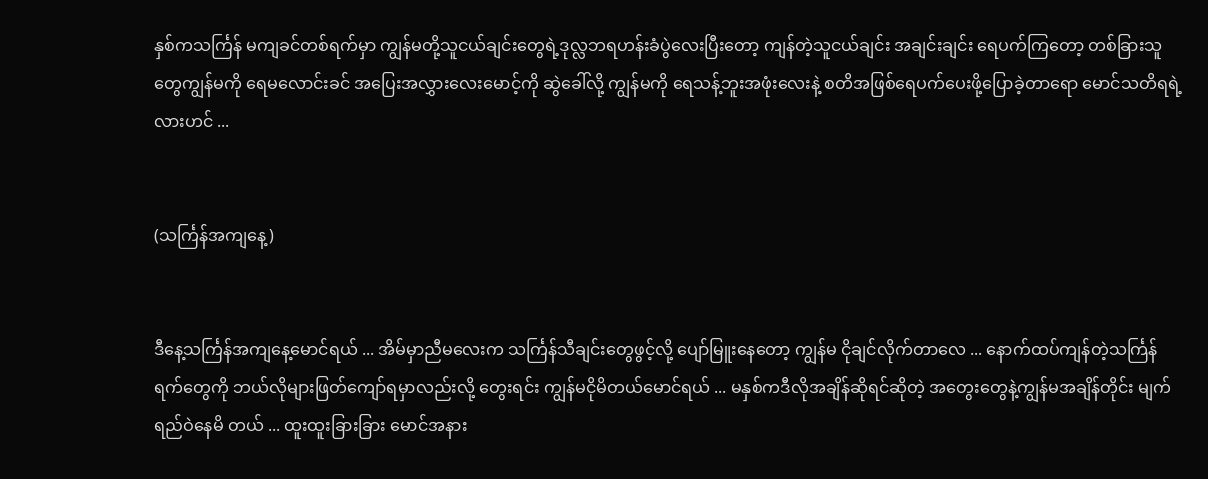နှစ်ကသင်္ကြန် မကျခင်တစ်ရက်မှာ ကျွန်မတို့သူငယ်ချင်းတွေရဲ့ဒုလ္လဘရဟန်းခံပွဲလေးပြီးတော့ ကျန်တဲ့သူငယ်ချင်း အချင်းချင်း ရေပက်ကြတော့ တစ်ခြားသူတွေကျွန်မကို ရေမလောင်းခင် အပြေးအလွှားလေးမောင့်ကို ဆွဲခေါ်လို့ ကျွန်မကို ရေသန့်ဘူးအဖုံးလေးနဲ့ စတိအဖြစ်ရေပက်ပေးဖို့ပြောခဲ့တာရော မောင်သတိရရဲ့လားဟင် ...


(သင်္ကြန်အကျနေ့)


ဒီနေ့သင်္ကြန်အကျနေ့မောင်ရယ် ... အိမ်မှာညီမလေးက သင်္ကြန်သီချင်းတွေဖွင့်လို့ ပျော်မြူးနေတော့ ကျွန်မ ငိုချင်လိုက်တာလေ ... နောက်ထပ်ကျန်တဲ့သင်္ကြန်ရက်တွေကို ဘယ်လိုများဖြတ်ကျော်ရမှာလည်းလို့ တွေးရင်း ကျွန်မငိုမိတယ်မောင်ရယ် ... မနှစ်ကဒီလိုအချိန်ဆိုရင်ဆိုတဲ့ အတွေးတွေနဲ့ကျွန်မအချိန်တိုင်း မျက်ရည်ဝဲနေမိ တယ် ... ထူးထူးခြားခြား မောင်အနား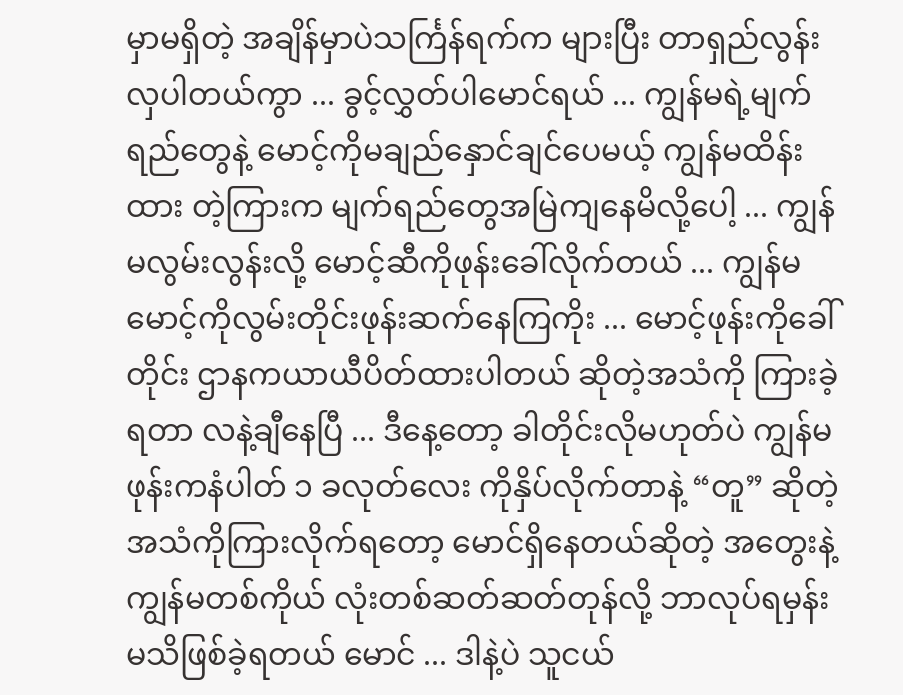မှာမရှိတဲ့ အချိန်မှာပဲသင်္ကြန်ရက်က များပြီး တာရှည်လွန်းလှပါတယ်ကွာ ... ခွင့်လွှတ်ပါမောင်ရယ် ... ကျွန်မရဲ့မျက်ရည်တွေနဲ့ မောင့်ကိုမချည်နှောင်ချင်ပေမယ့် ကျွန်မထိန်းထား တဲ့ကြားက မျက်ရည်တွေအမြဲကျနေမိလို့ပေါ့ ... ကျွန်မလွမ်းလွန်းလို့ မောင့်ဆီကိုဖုန်းခေါ်လိုက်တယ် ... ကျွန်မ မောင့်ကိုလွမ်းတိုင်းဖုန်းဆက်နေကြကိုး ... မောင့်ဖုန်းကိုခေါ်တိုင်း ဌာနကယာယီပိတ်ထားပါတယ် ဆိုတဲ့အသံကို ကြားခဲ့ရတာ လနဲ့ချီနေပြီ ... ဒီနေ့တော့ ခါတိုင်းလိုမဟုတ်ပဲ ကျွန်မဖုန်းကနံပါတ် ၁ ခလုတ်လေး ကိုနှိပ်လိုက်တာနဲ့ “တူ” ဆိုတဲ့ အသံကိုကြားလိုက်ရတော့ မောင်ရှိနေတယ်ဆိုတဲ့ အတွေးနဲ့ ကျွန်မတစ်ကိုယ် လုံးတစ်ဆတ်ဆတ်တုန်လို့ ဘာလုပ်ရမှန်းမသိဖြစ်ခဲ့ရတယ် မောင် ... ဒါနဲ့ပဲ သူငယ်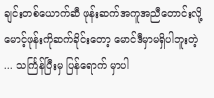ချင်းတစ်ယောက်ဆီ ဖုန်းဆက်အကူအညီတောင်းလို့ မောင့်ဖုန်းကိုဆက်ခိုင်းတော့ မောင်ဒီမှာမရှိပါဘူးတဲ့ ... သင်္ကြန်ပြီးမှ ပြန်ရောက် မှာပါ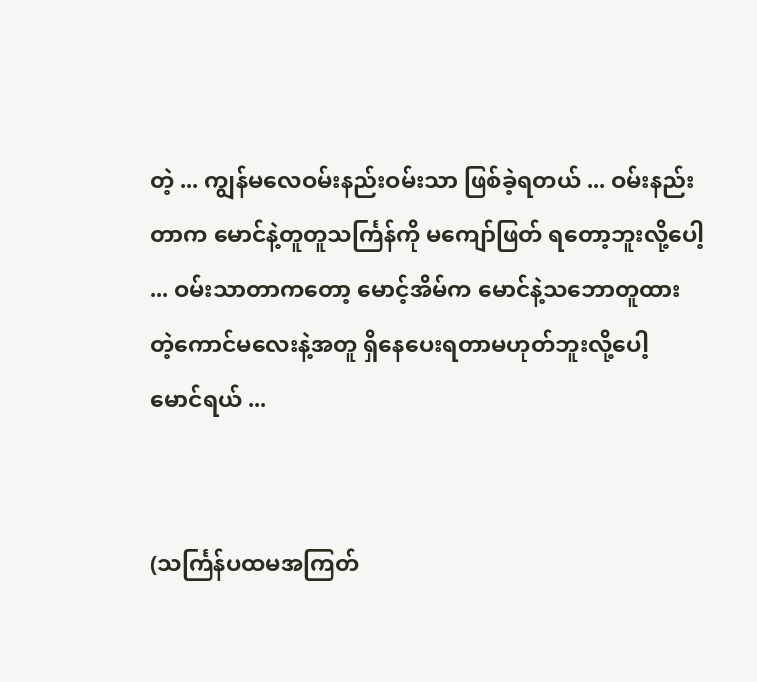တဲ့ ... ကျွန်မလေဝမ်းနည်းဝမ်းသာ ဖြစ်ခဲ့ရတယ် ... ဝမ်းနည်းတာက မောင်နဲ့တူတူသင်္ကြန်ကို မကျော်ဖြတ် ရတော့ဘူးလို့ပေါ့ ... ဝမ်းသာတာကတော့ မောင့်အိမ်က မောင်နဲ့သဘောတူထားတဲ့ကောင်မလေးနဲ့အတူ ရှိနေပေးရတာမဟုတ်ဘူးလို့ပေါ့ မောင်ရယ် ...


(သင်္ကြန်ပထမအကြတ်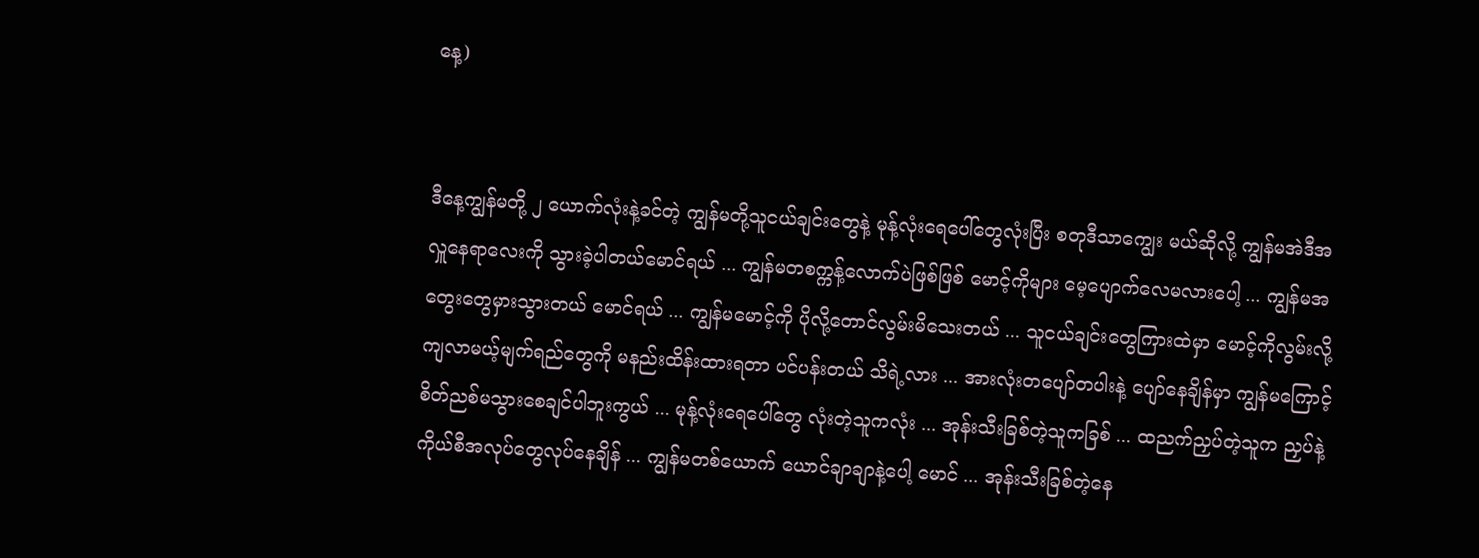နေ့)


ဒီနေ့ကျွန်မတို့ ၂ ယောက်လုံးနဲ့ခင်တဲ့ ကျွန်မတို့သူငယ်ချင်းတွေနဲ့ မုန့်လုံးရေပေါ်တွေလုံးပြီး စတုဒီသာကျွေး မယ်ဆိုလို့ ကျွန်မအဲဒီအလှူနေရာလေးကို သွားခဲ့ပါတယ်မောင်ရယ် ... ကျွန်မတစက္ကန့်လောက်ပဲဖြစ်ဖြစ် မောင့်ကိုများ မေ့ပျောက်လေမလားပေါ့ ... ကျွန်မအတွေးတွေမှားသွားတယ် မောင်ရယ် ... ကျွန်မမောင့်ကို ပိုလို့တောင်လွမ်းမိသေးတယ် ... သူငယ်ချင်းတွေကြားထဲမှာ မောင့်ကိုလွမ်းလို့ကျလာမယ့်မျက်ရည်တွေကို မနည်းထိန်းထားရတာ ပင်ပန်းတယ် သိရဲ့လား ... အားလုံးတပျော်တပါးနဲ့ ပျော်နေချိန်မှာ ကျွန်မကြောင့် စိတ်ညစ်မသွားစေချင်ပါဘူးကွယ် ... မုန့်လုံးရေပေါ်တွေ လုံးတဲ့သူကလုံး ... အုန်းသီးခြစ်တဲ့သူကခြစ် ... ထညက်ညှပ်တဲ့သူက ညှပ်နဲ့ ကိုယ်စီအလုပ်တွေလုပ်နေချိန် ... ကျွန်မတစ်ယောက် ယောင်ချာချာနဲ့ပေါ့ မောင် ... အုန်းသီးခြစ်တဲ့နေ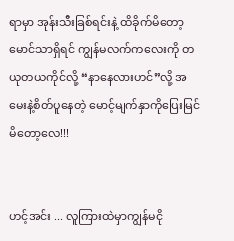ရာမှာ အုန်းသီးခြစ်ရင်းနဲ့ ထိခိုက်မိတော့ မောင်သာရှိရင် ကျွန်မလက်ကလေးကို တယုတယကိုင်လို့ “နာနေလားဟင်”လို့ အမေးနဲ့စိတ်ပူနေတဲ့ မောင့်မျက်နှာကိုပြေးမြင်မိတော့လေ!!!


ဟင့်အင်း ... လူကြားထဲမှာကျွန်မငို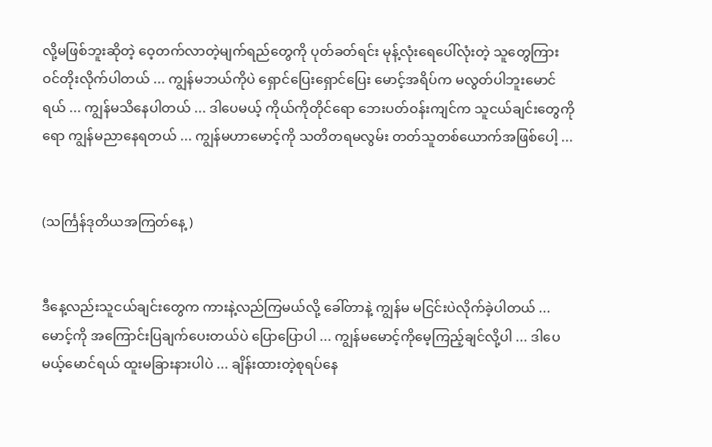လို့မဖြစ်ဘူးဆိုတဲ့ ဝေ့တက်လာတဲ့မျက်ရည်တွေကို ပုတ်ခတ်ရင်း မုန့်လုံးရေပေါ်လုံးတဲ့ သူတွေကြားဝင်တိုးလိုက်ပါတယ် ... ကျွန်မဘယ်ကိုပဲ ရှောင်ပြေးရှောင်ပြေး မောင့်အရိပ်က မလွတ်ပါဘူးမောင်ရယ် ... ကျွန်မသိနေပါတယ် ... ဒါပေမယ့် ကိုယ်ကိုတိုင်ရော ဘေးပတ်ဝန်းကျင်က သူငယ်ချင်းတွေကိုရော ကျွန်မညာနေရတယ် ... ကျွန်မဟာမောင့်ကို သတိတရမလွမ်း တတ်သူတစ်ယောက်အဖြစ်ပေါ့ ...


(သင်္ကြန်ဒုတိယအကြတ်နေ့)


ဒီနေ့လည်းသူငယ်ချင်းတွေက ကားနဲ့လည်ကြမယ်လို့ ခေါ်တာနဲ့ ကျွန်မ မငြင်းပဲလိုက်ခဲ့ပါတယ် ... မောင့်ကို အကြောင်းပြချက်ပေးတယ်ပဲ ပြောပြောပါ ... ကျွန်မမောင့်ကိုမေ့ကြည့်ချင်လို့ပါ ... ဒါပေမယ့်မောင်ရယ် ထူးမခြားနားပါပဲ ... ချိန်းထားတဲ့စုရပ်နေ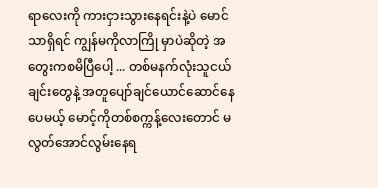ရာလေးကို ကားငှားသွားနေရင်းနဲ့ပဲ မောင်သာရှိရင် ကျွန်မကိုလာကြို မှာပဲဆိုတဲ့ အတွေးကစမိပြီပေါ့ ... တစ်မနက်လုံးသူငယ်ချင်းတွေနဲ့ အတူပျော်ချင်ယောင်ဆောင်နေပေမယ့် မောင့်ကိုတစ်စက္ကန့်လေးတောင် မလွတ်အောင်လွမ်းနေရ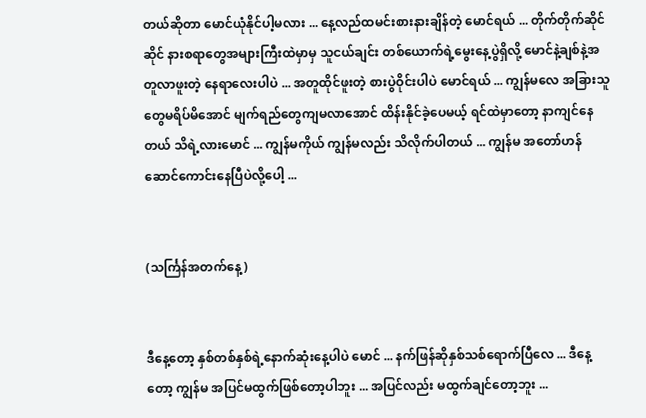တယ်ဆိုတာ မောင်ယုံနိုင်ပါ့မလား ... နေ့လည်ထမင်းစားနားချိန်တဲ့ မောင်ရယ် ... တိုက်တိုက်ဆိုင်ဆိုင် နားစရာတွေအများကြီးထဲမှာမှ သူငယ်ချင်း တစ်ယောက်ရဲ့မွေးနေ့ပွဲရှိလို့ မောင်နဲ့ချစ်နဲ့အတူလာဖူးတဲ့ နေရာလေးပါပဲ ... အတူထိုင်ဖူးတဲ့ စားပွဲဝိုင်းပါပဲ မောင်ရယ် ... ကျွန်မလေ အခြားသူတွေမရိပ်မိအောင် မျက်ရည်တွေကျမလာအောင် ထိန်းနိုင်ခဲ့ပေမယ့် ရင်ထဲမှာတော့ နာကျင်နေတယ် သိရဲ့လားမောင် ... ကျွန်မကိုယ် ကျွန်မလည်း သိလိုက်ပါတယ် ... ကျွန်မ အတော်ဟန်ဆောင်ကောင်းနေပြီပဲလို့ပေါ့ ...


(သင်္ကြန်အတက်နေ့)


ဒီနေ့တော့ နှစ်တစ်နှစ်ရဲ့နောက်ဆုံးနေ့ပါပဲ မောင် ... နက်ဖြန်ဆိုနှစ်သစ်ရောက်ပြီလေ ... ဒီနေ့တော့ ကျွန်မ အပြင်မထွက်ဖြစ်တော့ပါဘူး ... အပြင်လည်း မထွက်ချင်တော့ဘူး ...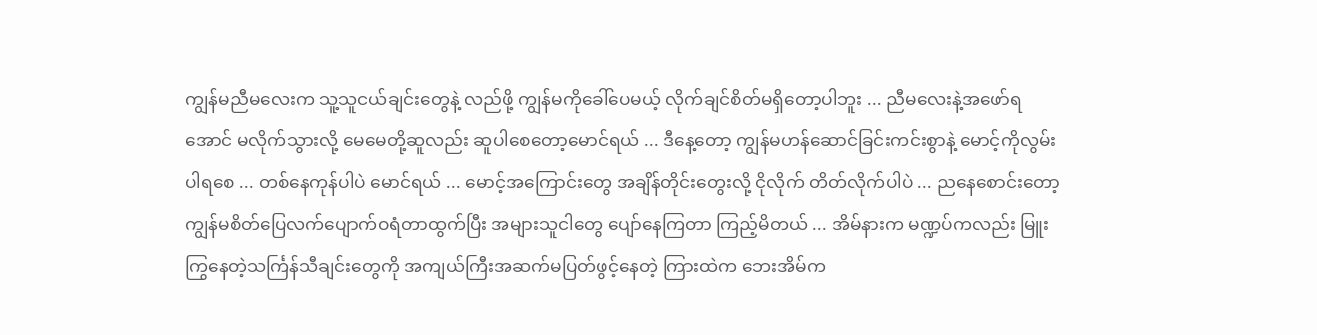ကျွန်မညီမလေးက သူ့သူငယ်ချင်းတွေနဲ့ လည်ဖို့ ကျွန်မကိုခေါ်ပေမယ့် လိုက်ချင်စိတ်မရှိတော့ပါဘူး ... ညီမလေးနဲ့အဖော်ရအောင် မလိုက်သွားလို့ မေမေတို့ဆူလည်း ဆူပါစေတော့မောင်ရယ် ... ဒီနေ့တော့ ကျွန်မဟန်ဆောင်ခြင်းကင်းစွာနဲ့ မောင့်ကိုလွမ်းပါရစေ ... တစ်နေကုန်ပါပဲ မောင်ရယ် ... မောင့်အကြောင်းတွေ အချိန်တိုင်းတွေးလို့ ငိုလိုက် တိတ်လိုက်ပါပဲ ... ညနေစောင်းတော့ ကျွန်မစိတ်ပြေလက်ပျောက်ဝရံတာထွက်ပြီး အများသူငါတွေ ပျော်နေကြတာ ကြည့်မိတယ် ... အိမ်နားက မဏ္ဍပ်ကလည်း မြူးကြွနေတဲ့သင်္ကြန်သီချင်းတွေကို အကျယ်ကြီးအဆက်မပြတ်ဖွင့်နေတဲ့ ကြားထဲက ဘေးအိမ်က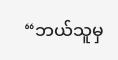“ဘယ်သူမှ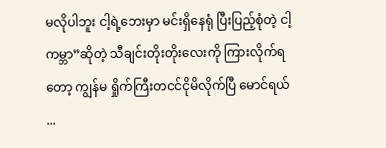မလိုပါဘူး ငါ့ရဲ့ဘေးမှာ မင်းရှိနေရုံ ပြီးပြည့်စုံတဲ့ ငါ့ကမ္ဘာ”ဆိုတဲ့ သီချင်းတိုးတိုးလေးကို ကြားလိုက်ရတော့ ကျွန်မ ရှိုက်ကြီးတငင်ငိုမိလိုက်ပြီ မောင်ရယ် ...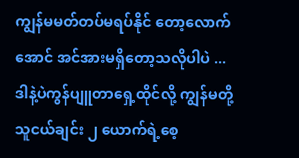ကျွန်မမတ်တပ်မရပ်နိုင် တော့လောက်အောင် အင်အားမရှိတော့သလိုပါပဲ ... ဒါနဲ့ပဲကွန်ပျူတာရှေ့ထိုင်လို့ ကျွန်မတို့သူငယ်ချင်း ၂ ယောက်ရဲ့စေ့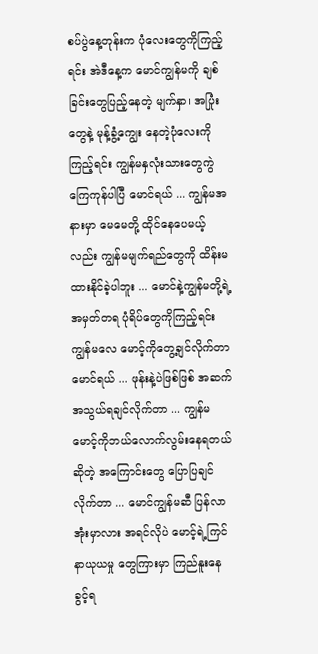စပ်ပွဲနေ့တုန်းက ပုံလေးတွေကိုကြည့်ရင်း အဲဒီနေ့က မောင်ကျွန်မကို ချစ်ခြင်းတွေပြည့်နေတဲ့ မျက်နှာ၊ အပြုံးတွေနဲ့ မုန့်ခွံ့ကျွေး နေတဲ့ပုံလေးကိုကြည့်ရင်း ကျွန်မနှလုံးသားတွေကွဲကြေကုန်ပါပြီ မောင်ရယ် ... ကျွန်မအနားမှာ မေမေတို့ ထိုင်နေပေမယ့်လည်း ကျွန်မမျက်ရည်တွေကို ထိန်းမထားနိုင်ခဲ့ပါဘူး ... မောင်နဲ့ကျွန်မတို့ရဲ့အမှတ်တရ ပုံရိပ်တွေကိုကြည့်ရင်း ကျွန်မလေ မောင့်ကိုတွေ့ချင်လိုက်တာ မောင်ရယ် ... ဖုန်းနဲ့ပဲဖြစ်ဖြစ် အဆက်အသွယ်ရချင်လိုက်တာ ... ကျွန်မမောင့်ကိုဘယ်လောက်လွမ်းနေရတယ်ဆိုတဲ့ အကြောင်းတွေ ပြောပြချင်လိုက်တာ ... မောင်ကျွန်မဆီ ပြန်လာအုံးမှာလား အရင်လိုပဲ မောင့်ရဲ့ကြင်နာယုယမှု တွေကြားမှာ ကြည်နူးနေခွင့်ရ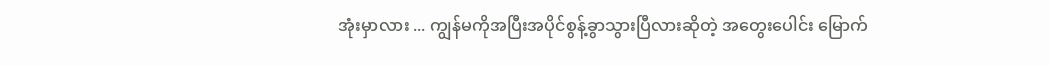အုံးမှာလား ... ကျွန်မကိုအပြီးအပိုင်စွန့်ခွာသွားပြီလားဆိုတဲ့ အတွေးပေါင်း မြောက်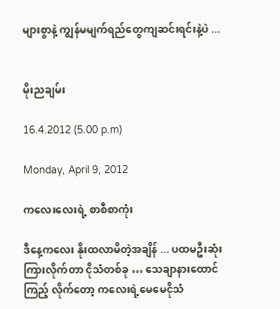များစွာနဲ့ ကျွန်မမျက်ရည်တွေကျဆင်းရင်းနဲ့ပဲ ...


မိုးညချမ်း

16.4.2012 (5.00 p.m)

Monday, April 9, 2012

ကလေးလေးရဲ့ စာစီစာကုံး

ဒီနေ့ကလေး နိုးထလာမိတဲ့အချိန် ... ပထမဦးဆုံး ကြားလိုက်တာ ငိုသံတစ်ခု … သေချာနားထောင်ကြည့် လိုက်တော့ ကလေးရဲ့မေမေငိုသံ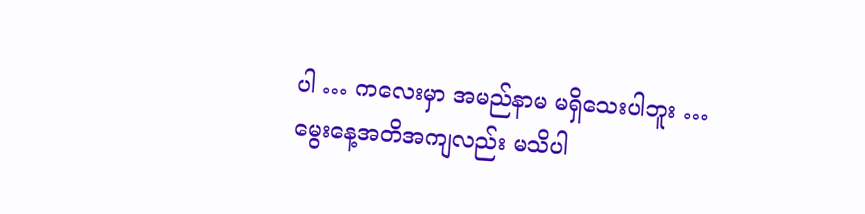ပါ … ကလေးမှာ အမည်နာမ မရှိသေးပါဘူး … မွေးနေ့အတိအကျလည်း မသိပါ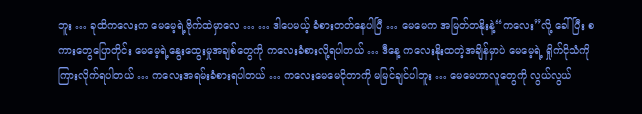ဘူး … ခုထိကလေးက မေမေ့ရဲ့ဗိုက်ထဲမှာလေ … … ဒါပေမယ့် ခံစားတတ်နေပါပြီ … မေမေက အမြတ်တနိုးနဲ့“ကလေး”လို့ ခေါ်ပြီး စကားတွေပြောတိုင်း မေမေ့ရဲ့နွေးထွေးမှုအချစ်တွေကို ကလေးခံစားလို့ရပါတယ် … ဒီနေ့ ကလေးနိုးထတဲ့အချိန်မှာပဲ မေမေ့ရဲ့ ရှိုက်ငိုသံကို ကြားလိုက်ရပါတယ် … ကလေးအရမ်းခံစားရပါတယ် … ကလေးမေမေငိုတာကို မမြင်ချင်ပါဘူး … မေမေဟာလူတွေကို လွယ်လွယ်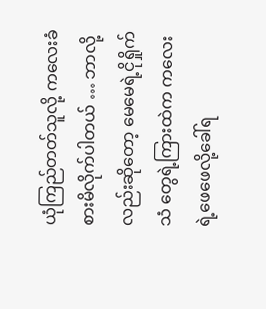ယုံကြည်တတ်သူလို့ ကလေးခံစားမိလိုက်ပါတယ် … ဘာလို့လည်းဆိုတော့ မေမေရဲ့ငိုရှိုက်သံ တွေရဲ့ကြားထဲက ကလေးရဲ့ဖေဖေလို့ခေါ်ရ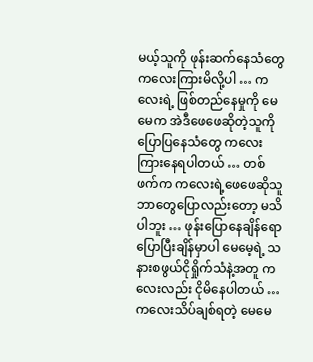မယ့်သူကို ဖုန်းဆက်နေသံတွေ ကလေးကြားမိလို့ပါ … ကလေးရဲ့ ဖြစ်တည်နေမှုကို မေမေက အဲဒီဖေဖေဆိုတဲ့သူကို ပြောပြနေသံတွေ ကလေးကြားနေရပါတယ် … တစ်ဖက်က ကလေးရဲ့ဖေဖေဆိုသူ ဘာတွေပြောလည်းတော့ မသိပါဘူး … ဖုန်းပြောနေချိန်ရော ပြောပြီးချိန်မှာပါ မေမေ့ရဲ့ သနားစဖွယ်ငိုရှိုက်သံနဲ့အတူ ကလေးလည်း ငိုမိနေပါတယ် … ကလေးသိပ်ချစ်ရတဲ့ မေမေ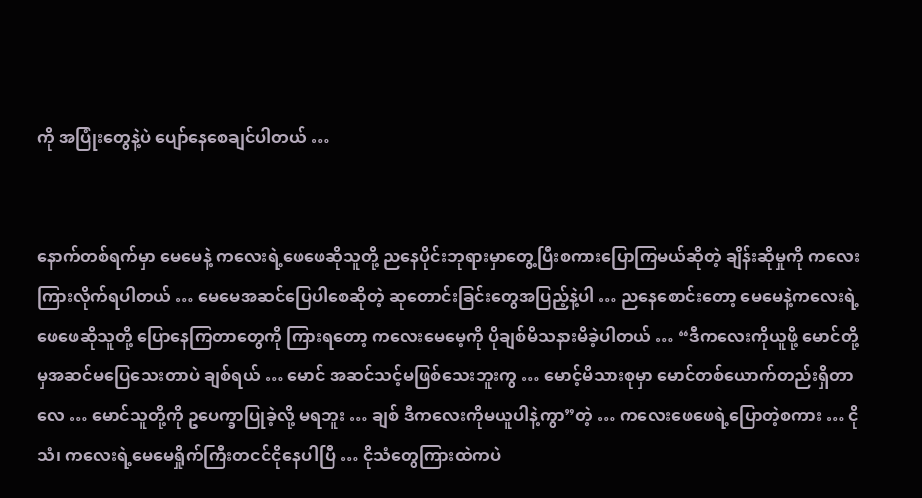ကို အပြုံးတွေနဲ့ပဲ ပျော်နေစေချင်ပါတယ် …


နောက်တစ်ရက်မှာ မေမေနဲ့ ကလေးရဲ့ဖေဖေဆိုသူတို့ ညနေပိုင်းဘုရားမှာတွေ့ပြီးစကားပြောကြမယ်ဆိုတဲ့ ချိန်းဆိုမှုကို ကလေးကြားလိုက်ရပါတယ် … မေမေအဆင်ပြေပါစေဆိုတဲ့ ဆုတောင်းခြင်းတွေအပြည့်နဲ့ပါ … ညနေစောင်းတော့ မေမေနဲ့ကလေးရဲ့ဖေဖေဆိုသူတို့ ပြောနေကြတာတွေကို ကြားရတော့ ကလေးမေမေ့ကို ပိုချစ်မိသနားမိခဲ့ပါတယ် … “ဒီကလေးကိုယူဖို့ မောင်တို့မှအဆင်မပြေသေးတာပဲ ချစ်ရယ် … မောင် အဆင်သင့်မဖြစ်သေးဘူးကွ … မောင့်မိသားစုမှာ မောင်တစ်ယောက်တည်းရှိတာလေ … မောင်သူတို့ကို ဥပေက္ခာပြုခဲ့လို့ မရဘူး … ချစ် ဒီကလေးကိုမယူပါနဲ့ကွာ”တဲ့ … ကလေးဖေဖေရဲ့ပြောတဲ့စကား … ငိုသံ၊ ကလေးရဲ့မေမေရှိုက်ကြီးတငင်ငိုနေပါပြီ … ငိုသံတွေကြားထဲကပဲ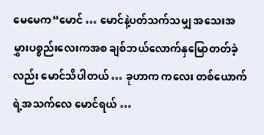မေမေက“မောင် … မောင်နဲ့ပတ်သက်သမျှ အသေးအမွှားပစ္စည်းလေးကအစ ချစ်ဘယ်လောက်နှမြောတတ်ခဲ့လည်း မောင်သိပါတယ် … ခုဟာက ကလေး တစ်ယောက်ရဲ့အသက်လေ မောင်ရယ် …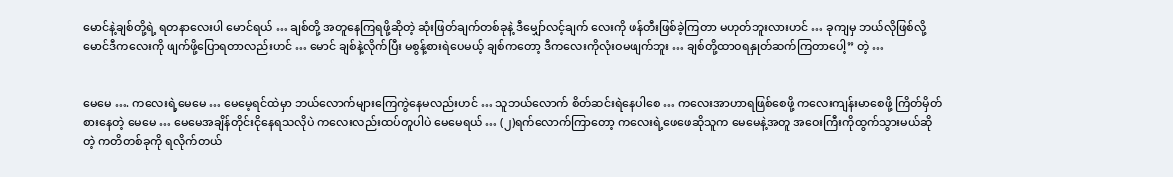မောင်နဲ့ချစ်တို့ရဲ့ ရတနာလေးပါ မောင်ရယ် … ချစ်တို့ အတူနေကြရဖို့ဆိုတဲ့ ဆုံးဖြတ်ချက်တစ်ခုနဲ့ ဒီမျှော်လင့်ချက် လေးကို ဖန်တီးဖြစ်ခဲ့ကြတာ မဟုတ်ဘူးလားဟင် … ခုကျမှ ဘယ်လိုဖြစ်လို့ မောင်ဒီကလေးကို ဖျက်ဖို့ပြောရတာလည်းဟင် … မောင် ချစ်နဲ့လိုက်ပြီး မစွန့်စားရဲပေမယ့် ချစ်ကတော့ ဒီကလေးကိုလုံးဝမဖျက်ဘူး … ချစ်တို့ထာဝရနှုတ်ဆက်ကြတာပေါ့” တဲ့ …


မေမေ …. ကလေးရဲ့မေမေ … မေမေ့ရင်ထဲမှာ ဘယ်လောက်များကြေကွဲနေမလည်းဟင် … သူဘယ်လောက် စိတ်ဆင်းရဲနေပါစေ … ကလေးအာဟာရဖြစ်စေဖို့ ကလေးကျန်းမာစေဖို့ ကြိတ်မှိတ်စားနေတဲ့ မေမေ … မေမေအချိန်တိုင်းငိုနေရသလိုပဲ ကလေးလည်းထပ်တူပါပဲ မေမေရယ် … (၂)ရက်လောက်ကြာတော့ ကလေးရဲ့ဖေဖေဆိုသူက မေမေနဲ့အတူ အဝေးကြီးကိုထွက်သွားမယ်ဆိုတဲ့ ကတိတစ်ခုကို ရလိုက်တယ်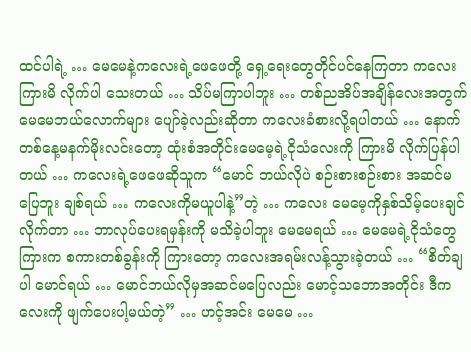ထင်ပါရဲ့ … မေမေနဲ့ကလေးရဲ့ဖေဖေတို့ ရှေ့ရေးတွေတိုင်ပင်နေကြတာ ကလေးကြားမိ လိုက်ပါ သေးတယ် … သိပ်မကြာပါဘူး … တစ်ညအိပ်အချိန်လေးအတွက် မေမေဘယ်လောက်များ ပျော်ခဲ့လည်းဆိုတာ ကလေးခံစားလို့ရပါတယ် … နောက်တစ်နေ့မနက်မိုးလင်းတော့ ထုံးစံအတိုင်းမေမေ့ရဲ့ငိုသံလေးကို ကြားမိ လိုက်ပြန်ပါတယ် … ကလေးရဲ့ဖေဖေဆိုသူက “မောင် ဘယ်လိုပဲ စဉ်းစားစဉ်းစား အဆင်မပြေဘူး ချစ်ရယ် … ကလေးကိုမယူပါနဲ့”တဲ့ … ကလေး မေမေ့ကိုနှစ်သိမ့်ပေးချင်လိုက်တာ … ဘာလုပ်ပေးရမှန်းကို မသိခဲ့ပါဘူး မေမေရယ် … မေမေရဲ့ငိုသံတွေကြားက စကားတစ်ခွန်းကို ကြားတော့ ကလေးအရမ်းလန့်သွားခဲ့တယ် … “စိတ်ချပါ မောင်ရယ် … မောင်ဘယ်လိုမှအဆင်မပြေလည်း မောင့်သဘောအတိုင်း ဒီကလေးကို ဖျက်ပေးပါ့မယ်တဲ့” … ဟင့်အင်း မေမေ …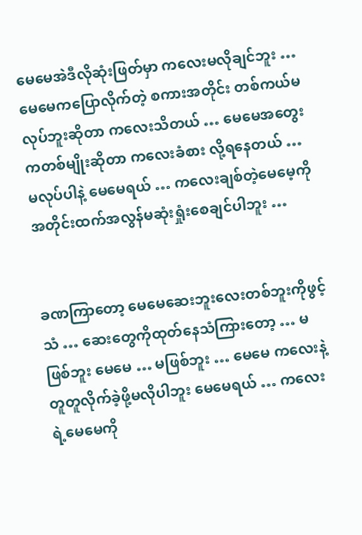မေမေအဲဒီလိုဆုံးဖြတ်မှာ ကလေးမလိုချင်ဘူး … မေမေကပြောလိုက်တဲ့ စကားအတိုင်း တစ်ကယ်မလုပ်ဘူးဆိုတာ ကလေးသိတယ် … မေမေအတွေးကတစ်မျိုးဆိုတာ ကလေးခံစား လို့ရနေတယ် … မလုပ်ပါနဲ့ မေမေရယ် … ကလေးချစ်တဲ့မေမေ့ကို အတိုင်းထက်အလွန်မဆုံးရှုံးစေချင်ပါဘူး …


ခဏကြာတော့ မေမေဆေးဘူးလေးတစ်ဘူးကိုဖွင့်သံ … ဆေးတွေကိုထုတ်နေသံကြားတော့ … မဖြစ်ဘူး မေမေ … မဖြစ်ဘူး … မေမေ ကလေးနဲ့တူတူလိုက်ခဲ့ဖို့မလိုပါဘူး မေမေရယ် … ကလေးရဲ့မေမေကို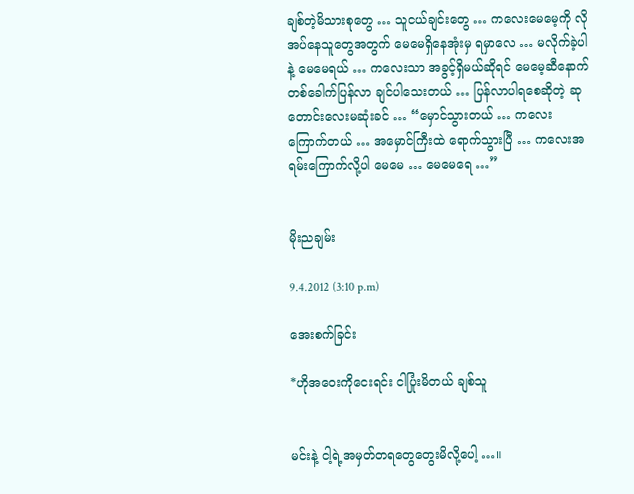ချစ်တဲ့မိသားစုတွေ … သူငယ်ချင်းတွေ … ကလေးမေမေ့ကို လိုအပ်နေသူတွေအတွက် မေမေရှိနေအုံးမှ ရမှာလေ … မလိုက်ခဲ့ပါနဲ့ မေမေရယ် … ကလေးသာ အခွင့်ရှိမယ်ဆိုရင် မေမေ့ဆီနောက်တစ်ခေါက်ပြန်လာ ချင်ပါသေးတယ် … ပြန်လာပါရစေဆိုတဲ့ ဆုတောင်းလေးမဆုံးခင် … “မှောင်သွားတယ် … ကလေးကြောက်တယ် … အမှောင်ကြီးထဲ ရောက်သွားပြီ … ကလေးအရမ်းကြောက်လို့ပါ မေမေ … မေမေရေ …”


မိုးညချမ်း

9.4.2012 (3:10 p.m)

အေးစက်ခြင်း

*ဟိုအဝေးကိုငေးရင်း ငါပြုံးမိတယ် ချစ်သူ


မင်းနဲ့ ငါ့ရဲ့အမှတ်တရတွေတွေးမိလို့ပေါ့ …။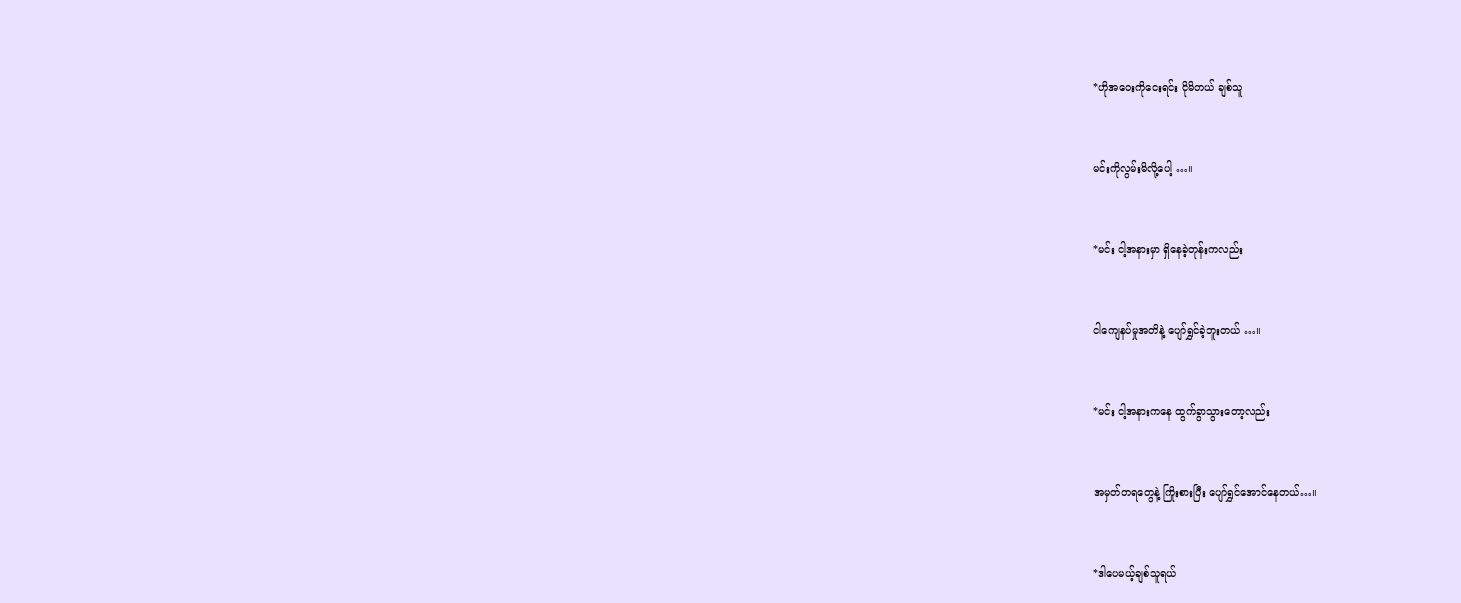*ဟိုအဝေးကိုငေးရင်း ငိုမိတယ် ချစ်သူ


မင်းကိုလွမ်းမိလို့ပေါ့ …။


*မင်း ငါ့အနားမှာ ရှိနေခဲ့တုန်းကလည်း


ငါကျေနပ်မှုအတိနဲ့ ပျော်ရွှင်ခဲ့ဘူးတယ် …။


*မင်း ငါ့အနားကနေ ထွက်ခွာသွားတော့လည်း


အမှတ်တရတွေနဲ့ ကြိုးစားပြီး ပျော်ရွှင်အောင်နေတယ်…။


*ဒါပေမယ့်ချစ်သူရယ်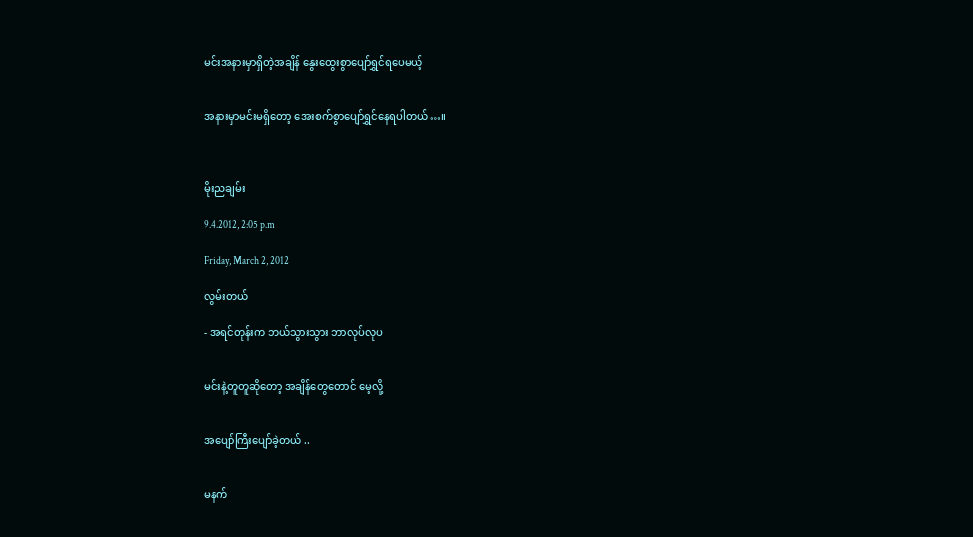မင်းအနားမှာရှိတဲ့အချိန် နွေးထွေးစွာပျော်ရွှင်ရပေမယ့်


အနားမှာမင်းမရှိတော့ အေးစက်စွာပျော်ရွှင်နေရပါတယ်…။



မိုးညချမ်း

9.4.2012, 2:05 p.m

Friday, March 2, 2012

လွမ်းတယ်

- အရင်တုန်းက ဘယ်သွားသွား ဘာလုပ်လုပ


မင်းနဲ့တူတူဆိုတော့ အချိန်တွေတောင် မေ့လို့


အပျော်ကြီးပျော်ခဲ့တယ် ..


မနက်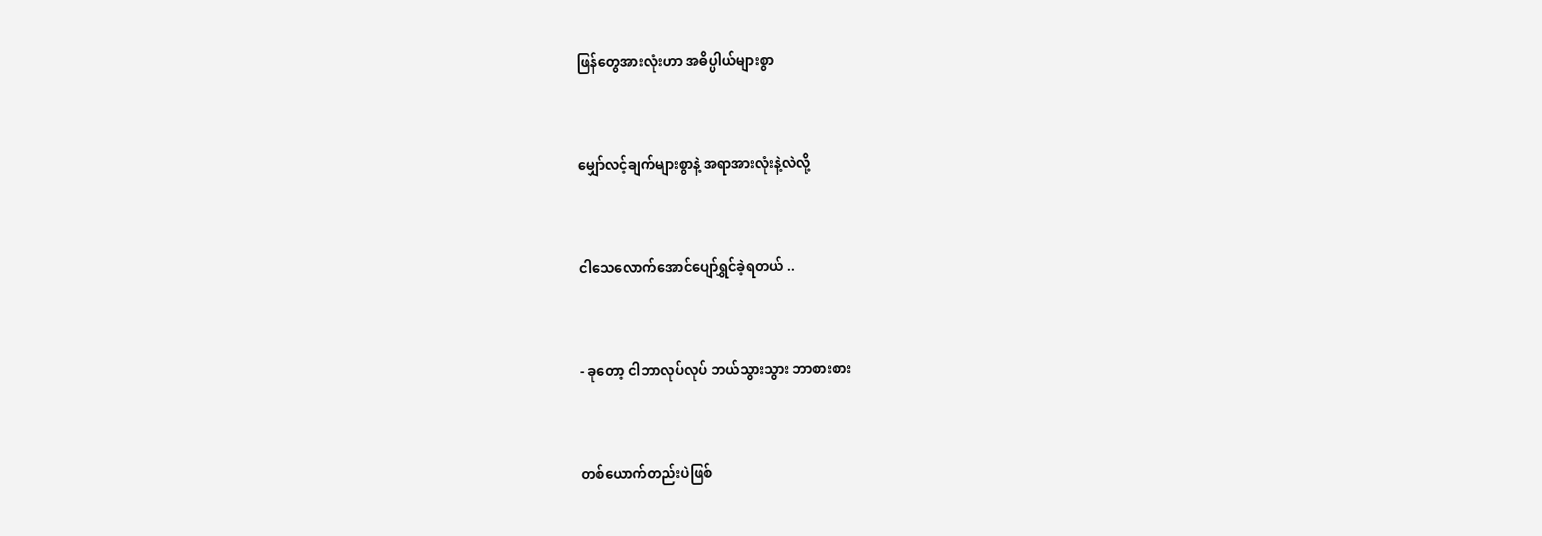ဖြန်တွေအားလုံးဟာ အဓိပ္ပါယ်များစွာ


မျှော်လင့်ချက်များစွာနဲ့ အရာအားလုံးနဲ့လဲလို့


ငါသေလောက်အောင်ပျော်ရွှင်ခဲ့ရတယ် ..


- ခုတော့ ငါဘာလုပ်လုပ် ဘယ်သွားသွား ဘာစားစား


တစ်ယောက်တည်းပဲဖြစ်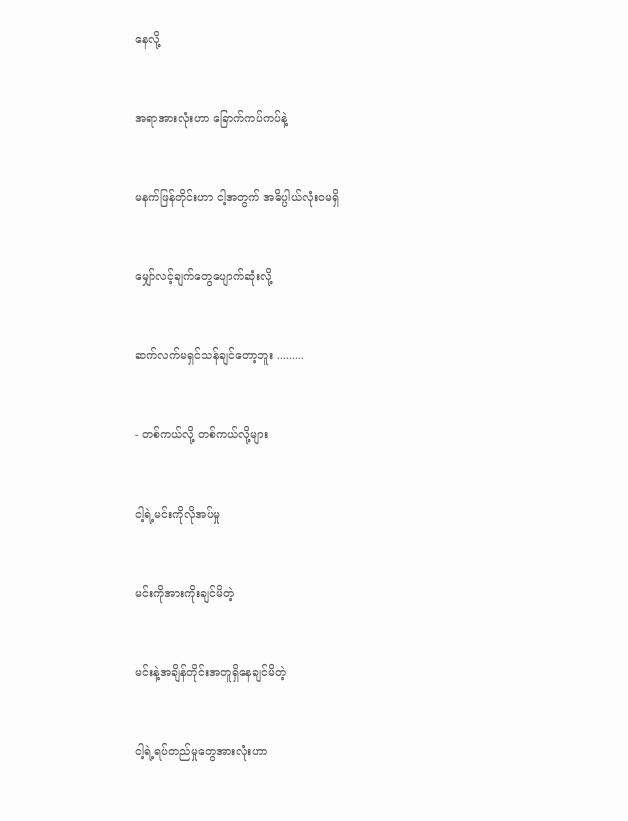နေလို့


အရာအားလုံးဟာ ခြောက်ကပ်ကပ်နဲ့


မနက်ဖြန်တိုင်းဟာ ငါ့အတွက် အဓိပ္ပါယ်လုံးဝမရှိ


မျှော်လင့်ချက်တွေပျောက်ဆုံးလို့


ဆက်လက်မရှင်သန်ချင်တော့ဘူး .........


- တစ်ကယ်လို့ တစ်ကယ်လို့များ


ငါ့ရဲ့မင်းကိုလိုအပ်မှု


မင်းကိုအားကိုးချင်မိတဲ့


မင်းနဲ့အချိန်တိုင်းအတူရှိနေချင်မိတဲ့


ငါ့ရဲ့ရပ်တည်မှုတွေအားလုံးဟာ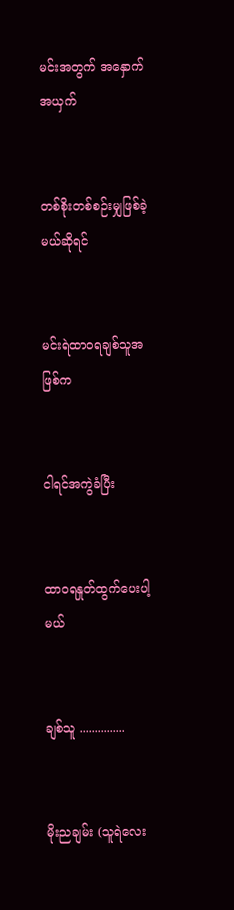မင်းအတွက် အနှောက်အယှက်


တစ်စိုးတစ်စဉ်းမျှဖြစ်ခဲ့မယ်ဆိုရင်


မင်းရဲထာဝရချစ်သူအဖြစ်က


ငါရင်အကွဲခံပြီး


ထာဝရနှုတ်ထွက်ပေးပါ့မယ်


ချစ်သူ ...............


မိုးညချမ်း (သူရဲလေး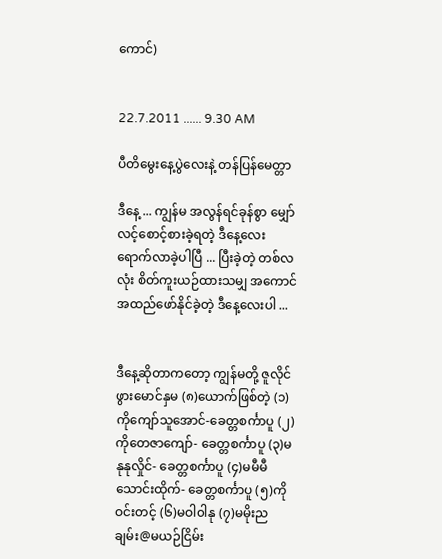ကောင်)


22.7.2011 ...... 9.30 AM

ပီတိမွေးနေ့ပွဲလေးနဲ့ တန်ပြန်မေတ္တာ

ဒီနေ့ ... ကျွန်မ အလွန်ရင်ခုန်စွာ မျှော်လင့်စောင့်စားခဲ့ရတဲ့ ဒီနေ့လေး ရောက်လာခဲ့ပါပြီ ... ပြီးခဲ့တဲ့ တစ်လလုံး စိတ်ကူးယဉ်ထားသမျှ အကောင်အထည်ဖော်နိုင်ခဲ့တဲ့ ဒီနေ့လေးပါ ...


ဒီနေ့ဆိုတာကတော့ ကျွန်မတို့ ဇူလိုင်ဖွားမောင်နှမ (၈)ယောက်ဖြစ်တဲ့ (၁)ကိုကျော်သူအောင်-ခေတ္တစင်္ကာပူ (၂)ကိုတေဇာကျော်- ခေတ္တစင်္ကာပူ (၃)မနုနုလှိုင်- ခေတ္တစင်္ကာပူ (၄)မမီမီသောင်းထိုက်- ခေတ္တစင်္ကာပူ (၅)ကိုဝင်းတင့် (၆)မဝါ၀ါနု (၇)မမိုးညချမ်း@မယဉ်ငြိမ်း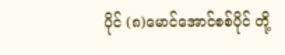ပိုင် (၈)မောင်အောင်စစ်ပိုင် တို့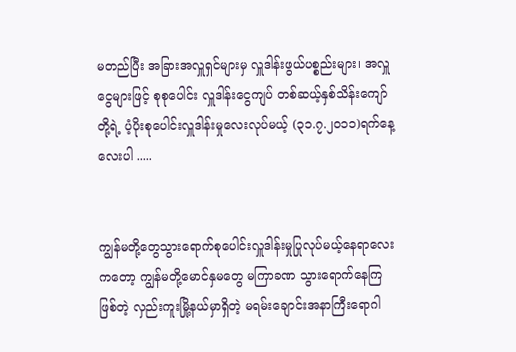မတည်ပြီး အခြားအလှူရှင်များမှ လှူဒါန်းဖွယ်ပစ္စည်းများ၊ အလှူငွေများဖြင့် စုစုပေါင်း လှူဒါန်းငွေကျပ် တစ်ဆယ့်နှစ်သိန်းကျော်တို့ရဲ့ ပံ့ပိုးစုပေါင်းလှူဒါန်းမှုလေးလုပ်မယ့် (၃၁.၇.၂၀၁၁)ရက်နေ့ လေးပါ .....


ကျွန်မတို့တွေသွားရောက်စုပေါင်းလှူဒါန်းမှုပြုလုပ်မယ့်နေရာလေးကတော့ ကျွန်မတို့မောင်နှမတွေ မကြာခဏ သွားရောက်နေကြ ဖြစ်တဲ့ လှည်းကူးမြို့နယ်မှာရှိတဲ့ မရမ်းချောင်းအနာကြီးရောဂါ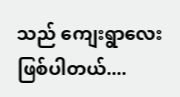သည် ကျေးရွာလေးဖြစ်ပါတယ်....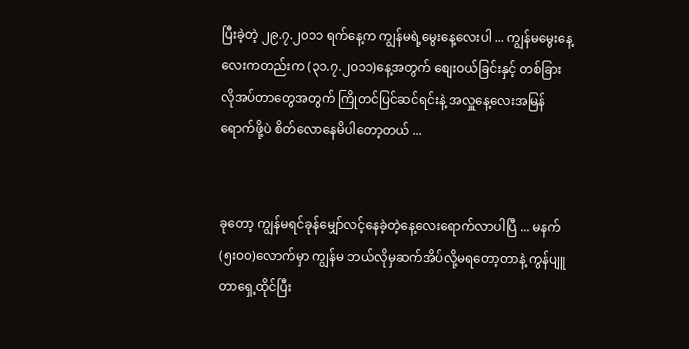ပြီးခဲ့တဲ့ ၂၉.၇.၂၀၁၁ ရက်နေ့က ကျွန်မရဲ့မွေးနေ့လေးပါ ... ကျွန်မမွေးနေ့လေးကတည်းက (၃၁.၇.၂၀၁၁)နေ့အတွက် စျေးဝယ်ခြင်းနှင့် တစ်ခြားလိုအပ်တာတွေအတွက် ကြိုတင်ပြင်ဆင်ရင်းနဲ့ အလှူနေ့လေးအမြန်ရောက်ဖို့ပဲ စိတ်လောနေမိပါတော့တယ် ...


ခုတော့ ကျွန်မရင်ခုန်မျှော်လင့်နေခဲ့တဲ့နေ့လေးရောက်လာပါပြီ ... မနက် (၅းဝ၀)လောက်မှာ ကျွန်မ ဘယ်လိုမှဆက်အိပ်လို့မရတော့တာနဲ့ ကွန်ပျူတာရှေ့ထိုင်ပြီး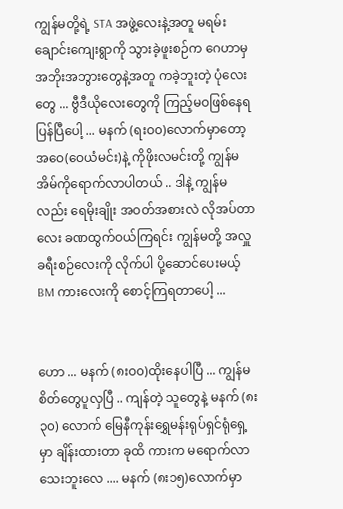ကျွန်မတို့ရဲ့ STA အဖွဲ့လေးနဲ့အတူ မရမ်းချောင်းကျေးရွာကို သွားခဲ့ဖူးစဉ်က ဂေဟာမှ အဘိုးအဘွားတွေနဲ့အတူ ကခဲ့ဘူးတဲ့ ပုံလေးတွေ ... ဗွီဒီယိုလေးတွေကို ကြည့်မဝဖြစ်နေရပြန်ပြီပေါ့ ... မနက် (ရးဝ၀)လောက်မှာတော့ အဝေ(ဝေယံမင်း)နဲ့ ကိုဖိုးလမင်းတို့ ကျွန်မအိမ်ကိုရောက်လာပါတယ် .. ဒါနဲ့ ကျွန်မလည်း ရေမိုးချိုး အဝတ်အစားလဲ လိုအပ်တာလေး ခဏထွက်ဝယ်ကြရင်း ကျွန်မတို့ အလှူခရီးစဉ်လေးကို လိုက်ပါ ပို့ဆောင်ပေးမယ့် BM ကားလေးကို စောင့်ကြရတာပေါ့ ...


ဟော ... မနက် (၈းဝ၀)ထိုးနေပါပြီ ... ကျွန်မ စိတ်တွေပူလှပြီ .. ကျန်တဲ့ သူတွေနဲ့ မနက် (၈း၃၀) လောက် မြေနီကုန်းရွှေမန်းရုပ်ရှင်ရုံရှေ့မှာ ချိန်းထားတာ ခုထိ ကားက မရောက်လာသေးဘူးလေ .... မနက် (၈း၁၅)လောက်မှာ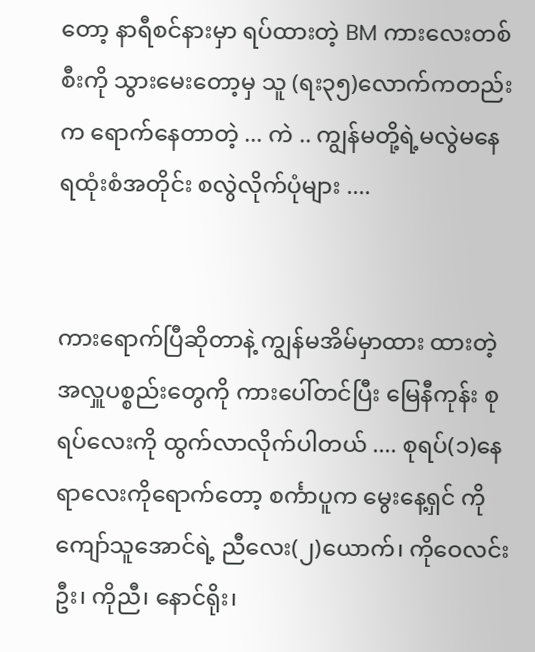တော့ နာရီစင်နားမှာ ရပ်ထားတဲ့ BM ကားလေးတစ်စီးကို သွားမေးတော့မှ သူ (ရး၃၅)လောက်ကတည်းက ရောက်နေတာတဲ့ ... ကဲ .. ကျွန်မတို့ရဲ့မလွဲမနေရထုံးစံအတိုင်း စလွဲလိုက်ပုံများ ....


ကားရောက်ပြီဆိုတာနဲ့ ကျွန်မအိမ်မှာထား ထားတဲ့ အလှူပစ္စည်းတွေကို ကားပေါ်တင်ပြီး မြေနီကုန်း စုရပ်လေးကို ထွက်လာလိုက်ပါတယ် .... စုရပ်(၁)နေရာလေးကိုရောက်တော့ စင်္ကာပူက မွေးနေ့ရှင် ကိုကျော်သူအောင်ရဲ့ ညီလေး(၂)ယောက်၊ ကိုဝေလင်းဦး၊ ကိုညီ၊ နောင်ရိုး၊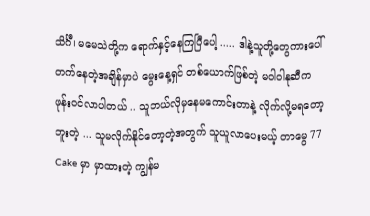သိင်္ဂီ၊ မမေသဲတို့က ရောက်နှင့်နေကြပြီပေါ့ ..... ဒါနဲ့သူတို့တွေကားပေါ်တက်နေတဲ့အချိန်မှာပဲ မွေးနေ့ရှင် တစ်ယောက်ဖြစ်တဲ့ မဝါ၀ါနုဆီက ဖုန်းဝင်လာပါတယ် .. သူဘယ်လိုမှနေမကောင်းတာနဲ့ လိုက်လို့မရတော့ဘူးတဲ့ ... သူမလိုက်နိုင်တော့တဲ့အတွက် သူယူလာပေးမယ့် တာမွေ 77 Cake မှာ မှာထားတဲ့ ကျွန်မ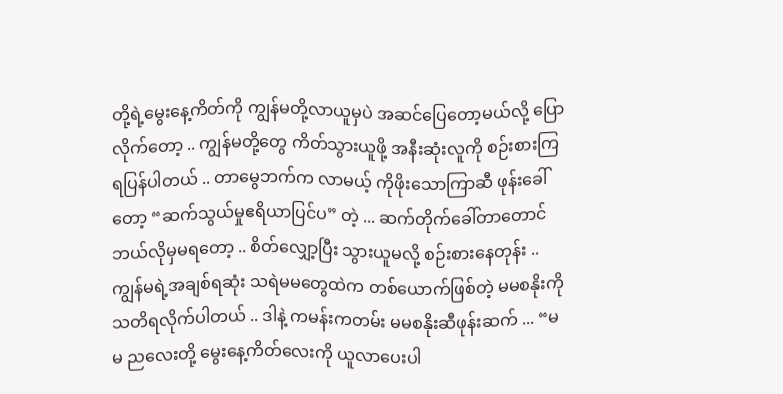တို့ရဲ့မွေးနေ့ကိတ်ကို ကျွန်မတို့လာယူမှပဲ အဆင်ပြေတော့မယ်လို့ ပြောလိုက်တော့ .. ကျွန်မတို့တွေ ကိတ်သွားယူဖို့ အနီးဆုံးလူကို စဉ်းစားကြရပြန်ပါတယ် .. တာမွေဘက်က လာမယ့် ကိုဖိုးသောကြာဆီ ဖုန်းခေါ်တော့ “ဆက်သွယ်မှုဧရိယာပြင်ပ” တဲ့ ... ဆက်တိုက်ခေါ်တာတောင် ဘယ်လိုမှမရတော့ .. စိတ်လျှော့ပြီး သွားယူမလို့ စဉ်းစားနေတုန်း .. ကျွန်မရဲ့အချစ်ရဆုံး သရဲမမတွေထဲက တစ်ယောက်ဖြစ်တဲ့ မမစနိုးကို သတိရလိုက်ပါတယ် .. ဒါနဲ့ ကမန်းကတမ်း မမစနိုးဆီဖုန်းဆက် ... “မမ ညလေးတို့ မွေးနေ့ကိတ်လေးကို ယူလာပေးပါ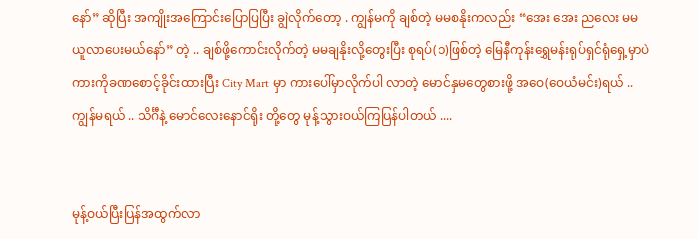နော်” ဆိုပြီး အကျိုးအကြောင်းပြောပြပြီး ချွဲလိုက်တော့ . ကျွန်မကို ချစ်တဲ့ မမစနိုးကလည်း “အေး အေး ညလေး မမယူလာပေးမယ်နော်” တဲ့ .. ချစ်ဖို့ကောင်းလိုက်တဲ့ မမချနိုးလို့တွေးပြီး စုရပ်(၁)ဖြစ်တဲ့ မြေနီကုန်းရွှေမန်းရုပ်ရှင်ရုံရှေ့မှာပဲ ကားကိုခဏစောင့်ခိုင်းထားပြီး City Mart မှာ ကားပေါ်မှာလိုက်ပါ လာတဲ့ မောင်နှမတွေစားဖို့ အဝေ(ဝေယံမင်း)ရယ် .. ကျွန်မရယ် .. သိင်္ဂီနဲ့ မောင်လေးနောင်ရိုး တို့တွေ မုန့်သွားဝယ်ကြပြန်ပါတယ် ....


မုန့်ဝယ်ပြီးပြန်အထွက်လာ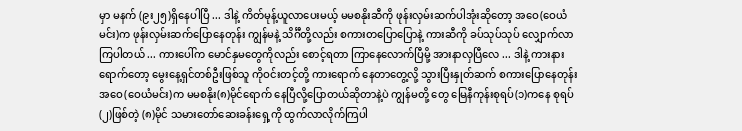မှာ မနက် (၉း၂၅)ရှိနေပါပြီ ... ဒါနဲ့ ကိတ်မုန့်ယူလာပေးမယ့် မမစနိုးဆီကို ဖုန်းလှမ်းဆက်ပါအုံးဆိုတော့ အဝေ(ဝေယံမင်း)က ဖုန်းလှမ်းဆက်ပြောနေတုန်း ကျွန်မနဲ့ သိင်္ဂီတို့လည်း စကားတပြောပြောနဲ့ ကားဆီကို ခပ်သုပ်သုပ် လျှောက်လာကြပါတယ် ... ကားပေါ်က မောင်နှမတွေကိုလည်း စောင့်ရတာ ကြာနေလောက်ပြီမို့ အားနာလှပြီလေ ... ဒါနဲ့ ကားနားရောက်တော့ မွေးနေ့ရှင်တစ်ဦးဖြစ်သူ ကိုဝင်းတင့်တို့ ကားရောက် နေတာတွေ့လို့ သွားပြီးနှုတ်ဆက် စကားပြောနေတုန်း အဝေ(ဝေယံမင်း)က မမစနိုး(၈)မိုင်ရောက် နေပြီလို့ပြောတယ်ဆိုတာနဲ့ပဲ ကျွန်မတို့ တွေ မြေနီကုန်းစုရပ်(၁)ကနေ စုရပ်(၂)ဖြစ်တဲ့ (၈)မိုင် သမားတော်ဆေးခန်းရှေ့ကို ထွက်လာလိုက်ကြပါ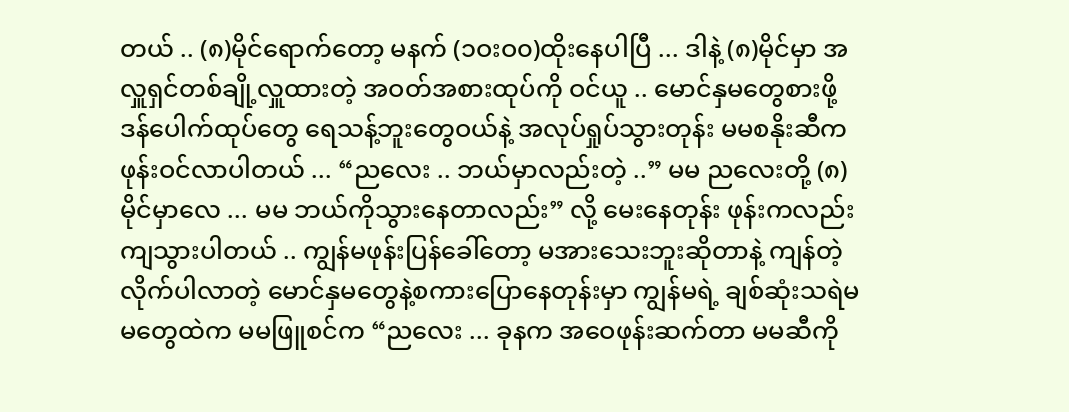တယ် .. (၈)မိုင်ရောက်တော့ မနက် (၁ဝးဝ၀)ထိုးနေပါပြီ ... ဒါနဲ့ (၈)မိုင်မှာ အလှူရှင်တစ်ချို့လှူထားတဲ့ အဝတ်အစားထုပ်ကို ဝင်ယူ .. မောင်နှမတွေစားဖို့ ဒန်ပေါက်ထုပ်တွေ ရေသန့်ဘူးတွေဝယ်နဲ့ အလုပ်ရှုပ်သွားတုန်း မမစနိုးဆီက ဖုန်းဝင်လာပါတယ် ... “ညလေး .. ဘယ်မှာလည်းတဲ့ ..” မမ ညလေးတို့ (၈)မိုင်မှာလေ ... မမ ဘယ်ကိုသွားနေတာလည်း” လို့ မေးနေတုန်း ဖုန်းကလည်းကျသွားပါတယ် .. ကျွန်မဖုန်းပြန်ခေါ်တော့ မအားသေးဘူးဆိုတာနဲ့ ကျန်တဲ့လိုက်ပါလာတဲ့ မောင်နှမတွေနဲ့စကားပြောနေတုန်းမှာ ကျွန်မရဲ့ ချစ်ဆုံးသရဲမမတွေထဲက မမဖြူစင်က “ညလေး ... ခုနက အဝေဖုန်းဆက်တာ မမဆီကို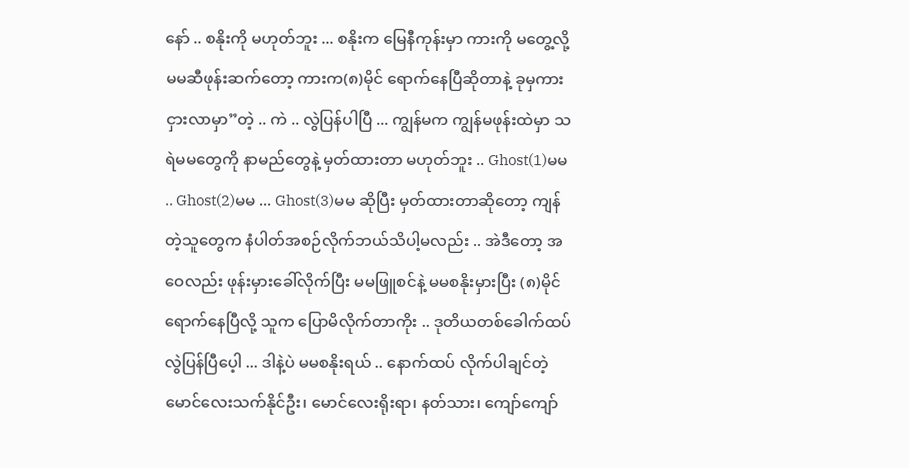နော် .. စနိုးကို မဟုတ်ဘူး ... စနိုးက မြေနီကုန်းမှာ ကားကို မတွေ့လို့ မမဆီဖုန်းဆက်တော့ ကားက(၈)မိုင် ရောက်နေပြီဆိုတာနဲ့ ခုမှကားငှားလာမှာ”တဲ့ .. ကဲ .. လွဲပြန်ပါပြီ ... ကျွန်မက ကျွန်မဖုန်းထဲမှာ သရဲမမတွေကို နာမည်တွေနဲ့ မှတ်ထားတာ မဟုတ်ဘူး .. Ghost(1)မမ .. Ghost(2)မမ ... Ghost(3)မမ ဆိုပြီး မှတ်ထားတာဆိုတော့ ကျန်တဲ့သူတွေက နံပါတ်အစဉ်လိုက်ဘယ်သိပါ့မလည်း .. အဲဒီတော့ အဝေလည်း ဖုန်းမှားခေါ်လိုက်ပြီး မမဖြူစင်နဲ့ မမစနိုးမှားပြီး (၈)မိုင်ရောက်နေပြီလို့ သူက ပြောမိလိုက်တာကိုး .. ဒုတိယတစ်ခေါက်ထပ်လွဲပြန်ပြီပေ့ါ ... ဒါနဲ့ပဲ မမစနိုးရယ် .. နောက်ထပ် လိုက်ပါချင်တဲ့ မောင်လေးသက်နိုင်ဦး၊ မောင်လေးရိုးရာ၊ နတ်သား၊ ကျော်ကျော်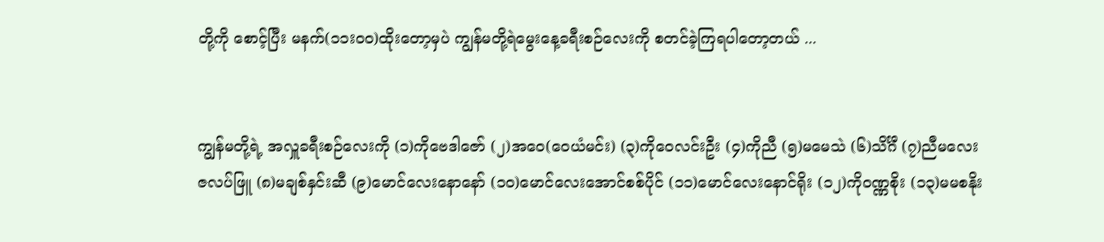တို့ကို စောင့်ပြီး မနက်(၁၁းဝ၀)ထိုးတော့မှပဲ ကျွန်မတို့ရဲမွေးနေ့ခရီးစဉ်လေးကို စတင်ခဲ့ကြရပါတော့တယ် ...


ကျွန်မတို့ရဲ့ အလှူခရီးစဉ်လေးကို (၁)ကိုဗေဒါဇော် (၂)အဝေ(ဝေယံမင်း) (၃)ကိုဝေလင်းဦး (၄)ကိုညီ (၅)မမေသဲ (၆)သိင်္ဂီ (၇)ညီမလေးဇလပ်ဖြူ (၈)မချစ်နှင်းဆီ (၉)မောင်လေးနောနော် (၁၀)မောင်လေးအောင်စစ်ပိုင် (၁၁)မောင်လေးနောင်ရိုး (၁၂)ကိုဝဏ္ဏစိုး (၁၃)မမစနိုး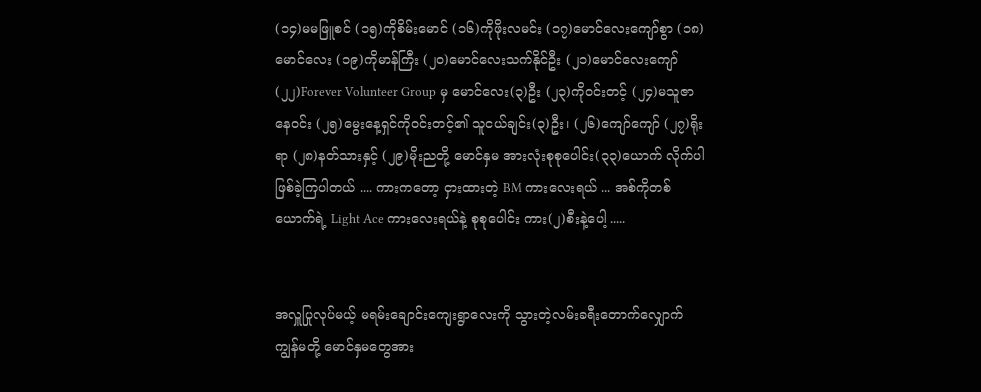(၁၄)မမဖြူစင် (၁၅)ကိုစိမ်းမောင် (၁၆)ကိုဖိုးလမင်း (၁၇)မောင်လေးကျော်စွာ (၁၈)မောင်လေး (၁၉)ကိုမာန်ကြီး (၂၀)မောင်လေးသက်နိုင်ဦး (၂၁)မောင်လေးကျော် (၂၂)Forever Volunteer Group မှ မောင်လေး(၃)ဦး (၂၃)ကိုဝင်းတင့် (၂၄)မသူဇာနေဝင်း (၂၅)မွေးနေ့ရှင်ကိုဝင်းတင့်၏ သူငယ်ချင်း(၃)ဦး၊ (၂၆)ကျော်ကျော် (၂၇)ရိုးရာ (၂၈)နတ်သားနှင့် (၂၉)မိုးညတို့ မောင်နှမ အားလုံးစုစုပေါင်း(၃၃)ယောက် လိုက်ပါဖြစ်ခဲ့ကြပါတယ် .... ကားကတော့ ငှားထားတဲ့ BM ကားလေးရယ် ... အစ်ကိုတစ်ယောက်ရဲ့ Light Ace ကားလေးရယ်နဲ့ စုစုပေါင်း ကား(၂)စီးနဲ့ပေါ့ .....


အလှူပြုလုပ်မယ့် မရမ်းချောင်းကျေးရွာလေးကို သွားတဲ့လမ်းခရီးတောက်လျှောက် ကျွန်မတို့ မောင်နှမတွေအား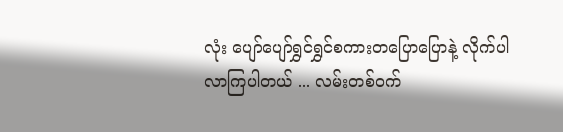လုံး ပျော်ပျော်ရွှင်ရွှင်စကားတပြောပြောနဲ့ လိုက်ပါလာကြပါတယ် ... လမ်းတစ်ဝက်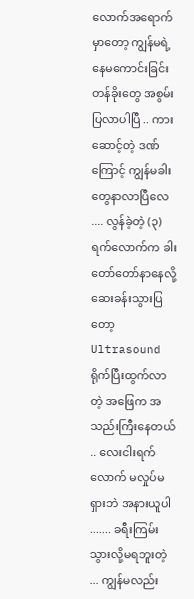လောက်အရောက်မှာတော့ ကျွန်မရဲ့နေမကောင်းခြင်းတန်ခိုးတွေ အစွမ်းပြလာပါပြီ .. ကားဆောင့်တဲ့ ဒဏ်ကြောင့် ကျွန်မခါးတွေနာလာပြီလေ .... လွန်ခဲ့တဲ့ (၃)ရက်လောက်က ခါးတော်တော်နာနေလို့ ဆေးခန်းသွားပြတော့ Ultrasound ရိုက်ပြီးထွက်လာတဲ့ အဖြေက အသည်းကြီးနေတယ် .. လေးငါးရက်လောက် မလှုပ်မရှားဘဲ အနားယူပါ ....... ခရီးကြမ်းသွားလို့မရဘူးတဲ့ ... ကျွန်မလည်း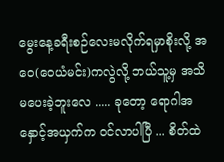မွေးနေ့ခရီးစဉ်လေးမလိုက်ရမှာစိုးလို့ အဝေ(ဝေယံမင်း)ကလွဲလို့ ဘယ်သူ့မှ အသိမပေးခဲ့ဘူးလေ ..... ခုတော့ ရောဂါအနှောင့်အယှက်က ဝင်လာပါပြီ ... စိတ်ထဲ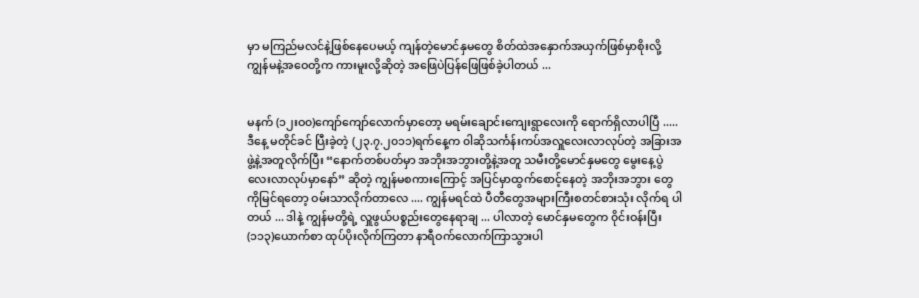မှာ မကြည်မလင်နဲ့ဖြစ်နေပေမယ့် ကျန်တဲ့မောင်နှမတွေ စိတ်ထဲအနှောက်အယှက်ဖြစ်မှာစိုးလို့ ကျွန်မနဲ့အဝေတို့က ကားမူးလို့ဆိုတဲ့ အဖြေပဲပြန်ဖြေဖြစ်ခဲ့ပါတယ် ...


မနက် (၁၂းဝ၀)ကျော်ကျော်လောက်မှာတော့ မရမ်းချောင်းကျေးရွာလေးကို ရောက်ရှိလာပါပြီ ..... ဒီနေ့ မတိုင်ခင် ပြီးခဲ့တဲ့ (၂၃.၇.၂၀၁၁)ရက်နေ့က ၀ါဆိုသင်္ကန်းကပ်အလှူလေးလာလုပ်တဲ့ အခြားအဖွဲ့နဲ့အတူလိုက်ပြီး “နောက်တစ်ပတ်မှာ အဘိုးအဘွားတို့နဲ့အတူ သမီးတို့မောင်နှမတွေ မွေးနေ့ပွဲလေးလာလုပ်မှာနော်” ဆိုတဲ့ ကျွန်မစကားကြောင့် အပြင်မှာထွက်စောင့်နေတဲ့ အဘိုးအဘွား တွေကိုမြင်ရတော့ ဝမ်းသာလိုက်တာလေ .... ကျွန်မရင်ထဲ ပီတီတွေအများကြီးစတင်စားသုံး လိုက်ရ ပါတယ် ... ဒါနဲ့ ကျွန်မတို့ရဲ့ လှူဖွယ်ပစ္စည်းတွေနေရာချ ... ပါလာတဲ့ မောင်နှမတွေက ၀ိုင်းဝန်းပြီး (၁၁၃)ယောက်စာ ထုပ်ပိုးလိုက်ကြတာ နာရီဝက်လောက်ကြာသွားပါ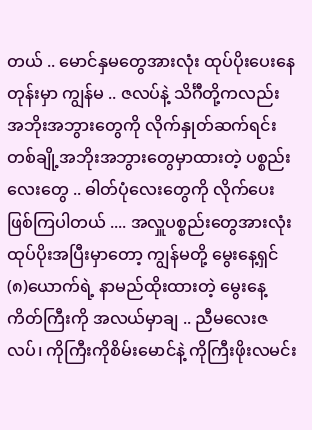တယ် .. မောင်နှမတွေအားလုံး ထုပ်ပိုးပေးနေတုန်းမှာ ကျွန်မ .. ဇလပ်နဲ့ သိင်္ဂီတို့ကလည်း အဘိုးအဘွားတွေကို လိုက်နှုတ်ဆက်ရင်း တစ်ချို့အဘိုးအဘွားတွေမှာထားတဲ့ ပစ္စည်းလေးတွေ .. ဓါတ်ပုံလေးတွေကို လိုက်ပေးဖြစ်ကြပါတယ် .... အလှူပစ္စည်းတွေအားလုံး ထုပ်ပိုးအပြီးမှာတော့ ကျွန်မတို့ မွေးနေ့ရှင်(၈)ယောက်ရဲ့ နာမည်ထိုးထားတဲ့ မွေးနေ့ကိတ်ကြီးကို အလယ်မှာချ .. ညီမလေးဇလပ်၊ ကိုကြီးကိုစိမ်းမောင်နဲ့ ကိုကြီးဖိုးလမင်း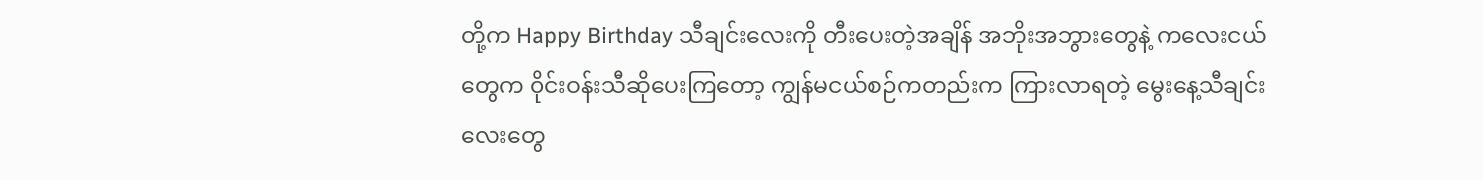တို့က Happy Birthday သီချင်းလေးကို တီးပေးတဲ့အချိန် အဘိုးအဘွားတွေနဲ့ ကလေးငယ်တွေက ၀ိုင်းဝန်းသီဆိုပေးကြတော့ ကျွန်မငယ်စဉ်ကတည်းက ကြားလာရတဲ့ မွေးနေ့သီချင်းလေးတွေ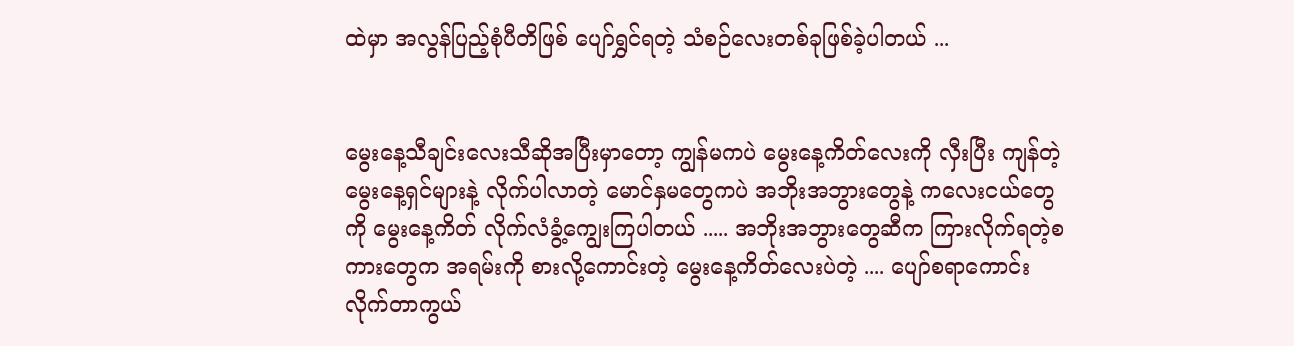ထဲမှာ အလွန်ပြည့်စုံပီတိဖြစ် ပျော်ရွှင်ရတဲ့ သံစဉ်လေးတစ်ခုဖြစ်ခဲ့ပါတယ် ...


မွေးနေ့သီချင်းလေးသီဆိုအပြီးမှာတော့ ကျွန်မကပဲ မွေးနေ့ကိတ်လေးကို လှီးပြီး ကျန်တဲ့မွေးနေ့ရှင်များနဲ့ လိုက်ပါလာတဲ့ မောင်နှမတွေကပဲ အဘိုးအဘွားတွေနဲ့ ကလေးငယ်တွေကို မွေးနေ့ကိတ် လိုက်လံခွံ့ကျွေးကြပါတယ် ..... အဘိုးအဘွားတွေဆီက ကြားလိုက်ရတဲ့စကားတွေက အရမ်းကို စားလို့ကောင်းတဲ့ မွေးနေ့ကိတ်လေးပဲတဲ့ .... ပျော်စရာကောင်းလိုက်တာကွယ်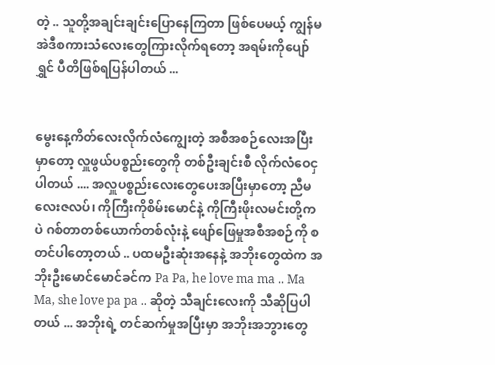တဲ့ .. သူတို့အချင်းချင်းပြောနေကြတာ ဖြစ်ပေမယ့် ကျွန်မ အဲဒီစကားသံလေးတွေကြားလိုက်ရတော့ အရမ်းကိုပျော်ရွှင် ပီတိဖြစ်ရပြန်ပါတယ် ...


မွေးနေ့ကိတ်လေးလိုက်လံကျွေးတဲ့ အစီအစဉ်လေးအပြီးမှာတော့ လှူဖွယ်ပစ္စည်းတွေကို တစ်ဦးချင်းစီ လိုက်လံဝေငှပါတယ် .... အလှူပစ္စည်းလေးတွေပေးအပြီးမှာတော့ ညီမလေးဇလပ်၊ ကိုကြီးကိုစိမ်းမောင်နဲ့ ကိုကြီးဖိုးလမင်းတို့ကပဲ ဂစ်တာတစ်ယောက်တစ်လုံးနဲ့ ဖျော်ဖြေမှုအစီအစဉ်ကို စတင်ပါတော့တယ် .. ပထမဦးဆုံးအနေနဲ့ အဘိုးတွေထဲက အဘိုးဦးမောင်မောင်ခင်က Pa Pa, he love ma ma .. Ma Ma, she love pa pa .. ဆိုတဲ့ သီချင်းလေးကို သီဆိုပြပါတယ် ... အဘိုးရဲ့ တင်ဆက်မှုအပြီးမှာ အဘိုးအဘွားတွေ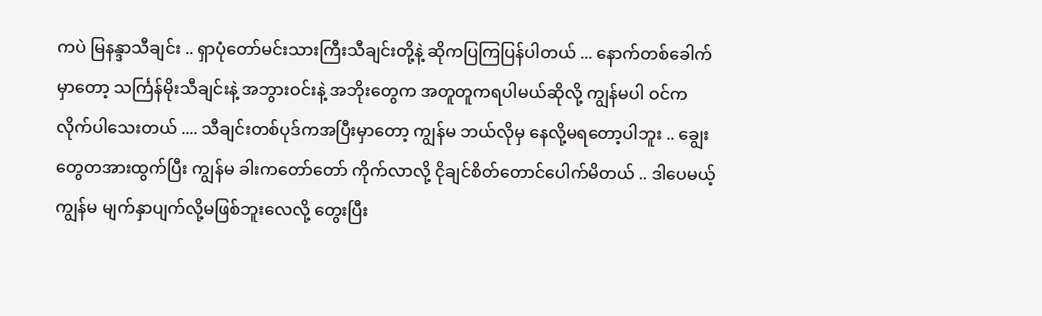ကပဲ မြနန္ဒာသီချင်း .. ရှာပုံတော်မင်းသားကြီးသီချင်းတို့နဲ့ ဆိုကပြကြပြန်ပါတယ် ... နောက်တစ်ခေါက်မှာတော့ သင်္ကြန်မိုးသီချင်းနဲ့ အဘွားဝင်းနဲ့ အဘိုးတွေက အတူတူကရပါမယ်ဆိုလို့ ကျွန်မပါ ဝင်ကလိုက်ပါသေးတယ် .... သီချင်းတစ်ပုဒ်ကအပြီးမှာတော့ ကျွန်မ ဘယ်လိုမှ နေလို့မရတော့ပါဘူး .. ချွေးတွေတအားထွက်ပြီး ကျွန်မ ခါးကတော်တော် ကိုက်လာလို့ ငိုချင်စိတ်တောင်ပေါက်မိတယ် .. ဒါပေမယ့် ကျွန်မ မျက်နှာပျက်လို့မဖြစ်ဘူးလေလို့ တွေးပြီး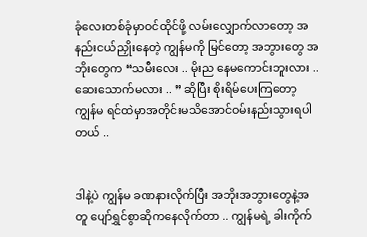ခုံလေးတစ်ခုံမှာဝင်ထိုင်ဖို့ လမ်းလျှောက်လာတော့ အနည်းငယ်ညှိုးနေတဲ့ ကျွန်မကို မြင်တော့ အဘွားတွေ အဘိုးတွေက “သမီးလေး .. မိုးည နေမကောင်းဘူးလား .. ဆေးသောက်မလား .. ” ဆိုပြီး စိုးရိမ်ပေးကြတော့ ကျွန်မ ရင်ထဲမှာအတိုင်းမသိအောင်ဝမ်းနည်းသွားရပါတယ် ..


ဒါနဲ့ပဲ ကျွန်မ ခဏနားလိုက်ပြီး အဘိုးအဘွားတွေနဲ့အတူ ပျော်ရွှင်စွာဆိုကနေလိုက်တာ .. ကျွန်မရဲ့ ခါးကိုက်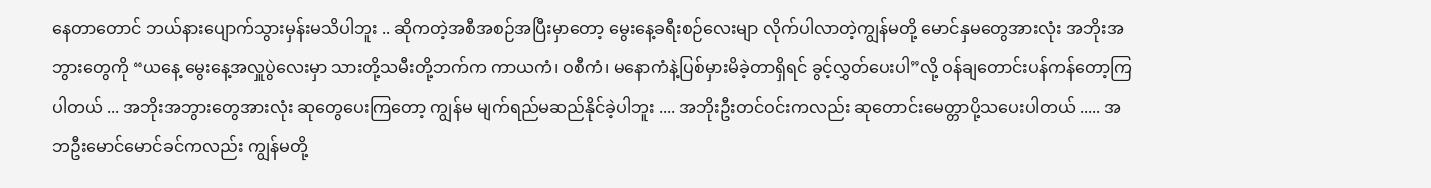နေတာတောင် ဘယ်နားပျောက်သွားမှန်းမသိပါဘူး .. ဆိုကတဲ့အစီအစဉ်အပြီးမှာတော့ မွေးနေ့ခရီးစဉ်လေးမျာ လိုက်ပါလာတဲ့ကျွန်မတို့ မောင်နှမတွေအားလုံး အဘိုးအဘွားတွေကို “ယနေ့ မွေးနေ့အလှူပွဲလေးမှာ သားတို့သမီးတို့ဘက်က ကာယကံ၊ ဝစီကံ၊ မနောကံနဲ့ပြစ်မှားမိခဲ့တာရှိရင် ခွင့်လွှတ်ပေးပါ”လို့ ဝန်ချတောင်းပန်ကန်တော့ကြပါတယ် ... အဘိုးအဘွားတွေအားလုံး ဆုတွေပေးကြတော့ ကျွန်မ မျက်ရည်မဆည်နိုင်ခဲ့ပါဘူး .... အဘိုးဦးတင်ဝင်းကလည်း ဆုတောင်းမေတ္တာပို့သပေးပါတယ် ..... အဘဦးမောင်မောင်ခင်ကလည်း ကျွန်မတို့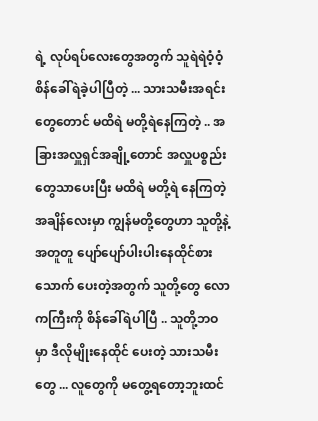ရဲ့ လုပ်ရပ်လေးတွေအတွက် သူရဲရဲဝံ့ဝံ့ စိန်ခေါ်ရဲခဲ့ပါပြီတဲ့ ... သားသမီးအရင်းတွေတောင် မထိရဲ မတို့ရဲနေကြတဲ့ .. အခြားအလှူရှင်အချို့တောင် အလှူပစ္စည်းတွေသာပေးပြီး မထိရဲ မတို့ရဲ နေကြတဲ့အချိန်လေးမှာ ကျွန်မတို့တွေဟာ သူတို့နဲ့အတူတူ ပျော်ပျော်ပါးပါးနေထိုင်စားသောက် ပေးတဲ့အတွက် သူတို့တွေ လောကကြီးကို စိန်ခေါ်ရဲပါပြီ .. သူတို့ဘဝမှာ ဒီလိုမျိုးနေထိုင် ပေးတဲ့ သားသမီးတွေ ... လူတွေကို မတွေ့ရတော့ဘူးထင်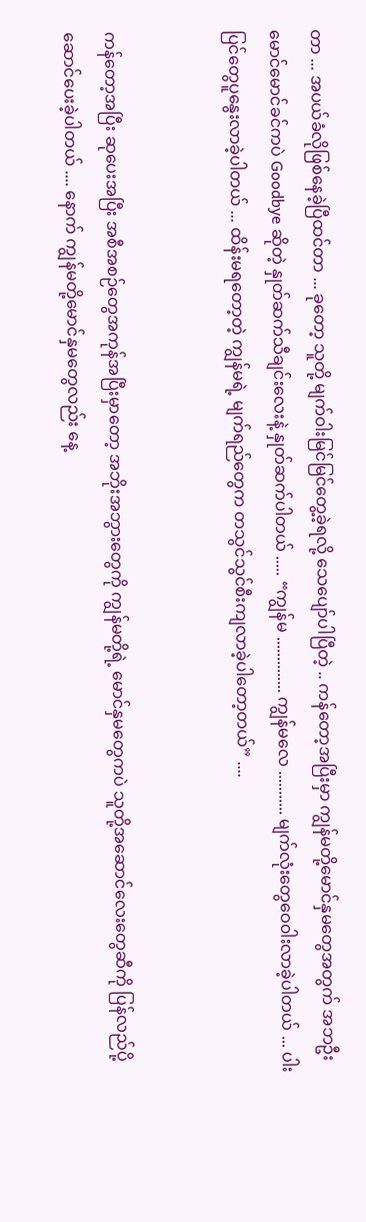တာ ... အပယ်ခံလိုဖြစ်နေခဲ့ပြီထင်တာ ... ခုတော့ သူတို့ မျက်ဝါးမြင်မြင်တွေ့ခဲ့ရလို့ သေပျော်ပါပြီတဲ့ .. ကန်တော့အပြီးမှာ ကျွန်မတို့မောင်နှမတွေအတွက် အဘဦးမောင်မောင်ခင်ကပဲ Goodbye ဆိုတဲ့ နှုတ်ဆက်သီချင်းလေးနဲ့ နှုတ်ဆက်ပါတယ် ..... “ကျွန်မ .............. ကျွန်မလေ ........... မျက်လုံးတွေဝေ၀ါးလာခဲ့ပါတယ် ... ပါးပြင်တွေပူနွေးလာခဲ့ပါတယ် ... ထိန်းမရတော့တဲ့ ကျွန်မရဲ့ မျက်ရည်တွေက တသွင်သွင်စီးကျလာခဲ့ပါတော့တယ်” ....


ကန်တော့အပြီး ဆုပေးအပြီး အစီအစဉ်တွေအကုန်အပြီးမှာတော့ အဘိုးအဘွားတွေကို ကျွန်မတို့ရဲ့ မောင်နှမတွေကပဲ သူတို့အဆောင်လေးတွေဆီကို ပြန်လည်ပို့ဆောင်ပေးခဲ့ပါတယ် .... နောက် ကျွန်မတို့မောင်နှမတွေလည်း နေ့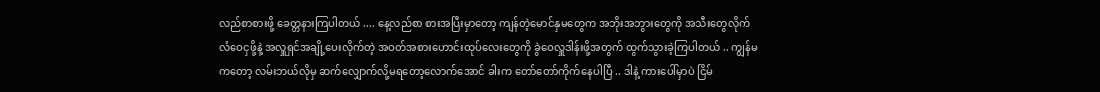လည်စာစားဖို့ ခေတ္တနားကြပါတယ် .... နေ့လည်စာ စားအပြီးမှာတော့ ကျန်တဲ့မောင်နှမတွေက အဘိုးအဘွားတွေကို အသီးတွေလိုက်လံဝေငှဖို့နဲ့ အလှူရှင်အချို့ပေးလိုက်တဲ့ အဝတ်အစားဟောင်းထုပ်လေးတွေကို ခွဲဝေလှူဒါန်းဖို့အတွက် ထွက်သွားခဲ့ကြပါတယ် .. ကျွန်မကတော့ လမ်းဘယ်လိုမှ ဆက်လျှောက်လို့မရတော့လောက်အောင် ခါးက တော်တော်ကိုက်နေပါပြီ .. ဒါနဲ့ ကားပေါ်မှာပဲ ငြိမ်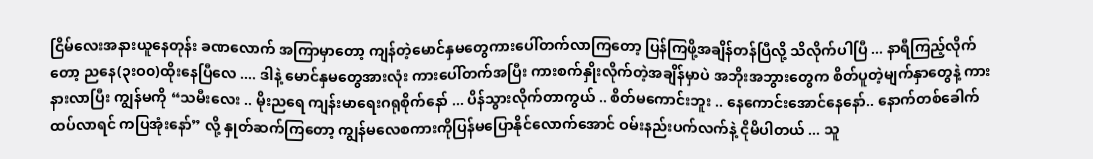ငြိမ်လေးအနားယူနေတုန်း ခဏလောက် အကြာမှာတော့ ကျန်တဲ့မောင်နှမတွေကားပေါ်တက်လာကြတော့ ပြန်ကြဖို့အချိန်တန်ပြီလို့ သိလိုက်ပါပြီ ... နာရီကြည့်လိုက်တော့ ညနေ(၃းဝ၀)ထိုးနေပြီလေ .... ဒါနဲ့ မောင်နှမတွေအားလုံး ကားပေါ်တက်အပြီး ကားစက်နှိုးလိုက်တဲ့အချိန်မှာပဲ အဘိုးအဘွားတွေက စိတ်ပူတဲ့မျက်နှာတွေနဲ့ ကားနားလာပြီး ကျွန်မကို “သမီးလေး .. မိုးညရေ ကျန်းမာရေးဂရုစိုက်နော် ... ပိန်သွားလိုက်တာကွယ် .. စိတ်မကောင်းဘူး .. နေကောင်းအောင်နေနော်.. နောက်တစ်ခေါက်ထပ်လာရင် ကပြအုံးနော်” လို့ နှုတ်ဆက်ကြတော့ ကျွန်မလေစကားကိုပြန်မပြောနိုင်လောက်အောင် ဝမ်းနည်းပက်လက်နဲ့ ငိုမိပါတယ် ... သူ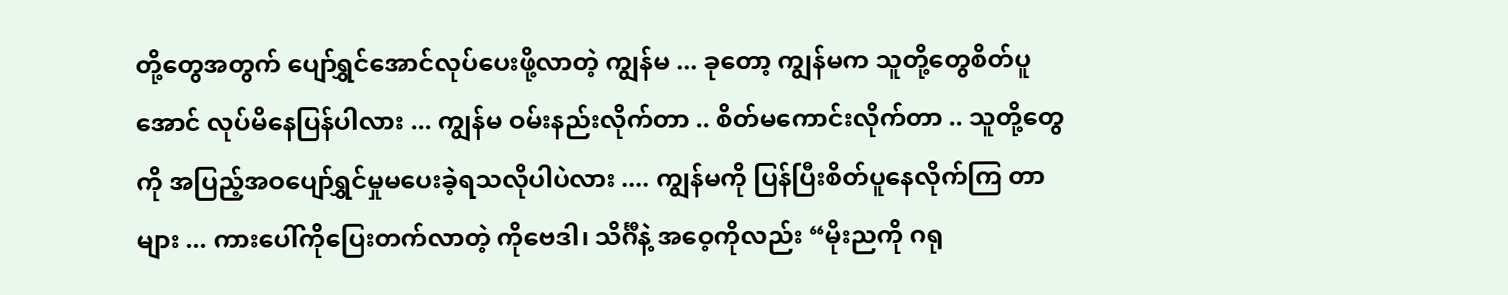တို့တွေအတွက် ပျော်ရွှင်အောင်လုပ်ပေးဖို့လာတဲ့ ကျွန်မ ... ခုတော့ ကျွန်မက သူတို့တွေစိတ်ပူအောင် လုပ်မိနေပြန်ပါလား ... ကျွန်မ ဝမ်းနည်းလိုက်တာ .. စိတ်မကောင်းလိုက်တာ .. သူတို့တွေကို အပြည့်အဝပျော်ရွှင်မှုမပေးခဲ့ရသလိုပါပဲလား .... ကျွန်မကို ပြန်ပြီးစိတ်ပူနေလိုက်ကြ တာများ ... ကားပေါ်ကိုပြေးတက်လာတဲ့ ကိုဗေဒါ၊ သိင်္ဂီနဲ့ အဝေ့ကိုလည်း “မိုးညကို ဂရု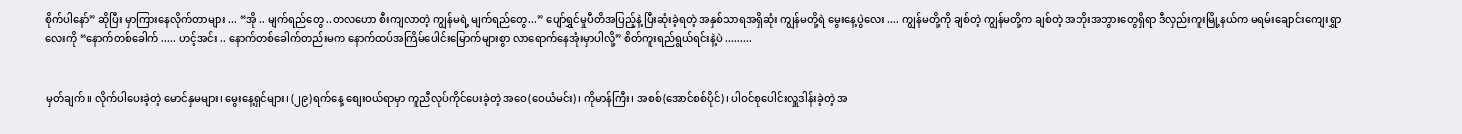စိုက်ပါနော်” ဆိုပြီး မှာကြားနေလိုက်တာများ ... “အို .. မျက်ရည်တွေ ..တလဟော စီးကျလာတဲ့ ကျွန်မရဲ့ မျက်ရည်တွေ...” ပျော်ရွှင်မှုပီတိအပြည့်နဲ့ ပြီးဆုံးခဲ့ရတဲ့ အနှစ်သာရအရှိဆုံး ကျွန်မတို့ရဲ မွေးနေ့ပွဲလေး .... ကျွန်မတို့ကို ချစ်တဲ့ ကျွန်မတို့က ချစ်တဲ့ အဘိုးအဘွားတွေရှိရာ ဒီလှည်းကူးမြို့နယ်က မရမ်းချောင်းကျေးရွှာလေးကို “နောက်တစ်ခေါက် ..... ဟင့်အင်း .. နောက်တစ်ခေါက်တည်းမက နောက်ထပ်အကြိမ်ပေါင်းမြောက်များစွာ လာရောက်နေအုံးမှာပါလို့” စိတ်ကူးရည်ရွယ်ရင်းနဲ့ပဲ .........


မှတ်ချက်။ လိုက်ပါပေးခဲ့တဲ့ မောင်နှမများ၊ မွေးနေ့ရှင်များ၊ (၂၉)ရက်နေ့ စျေးဝယ်ရာမှာ ကူညီလုပ်ကိုင်ပေးခဲ့တဲ့ အဝေ(ဝေယံမင်း)၊ ကိုမာန်ကြီး၊ အစစ်(အောင်စစ်ပိုင်)၊ ပါဝင်စုပေါင်းလှူဒါန်းခဲ့တဲ့ အ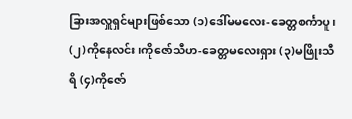ခြားအလှူရှင်များဖြစ်သော (၁)ဒေါ်မမလေး-ခေတ္တစင်္ကာပူ၊ (၂)ကိုနေလင်း၊ကိုဇော်သီဟ-ခေတ္တမလေးရှား (၃)မဖြိုးသီရိ (၄)ကိုဇော်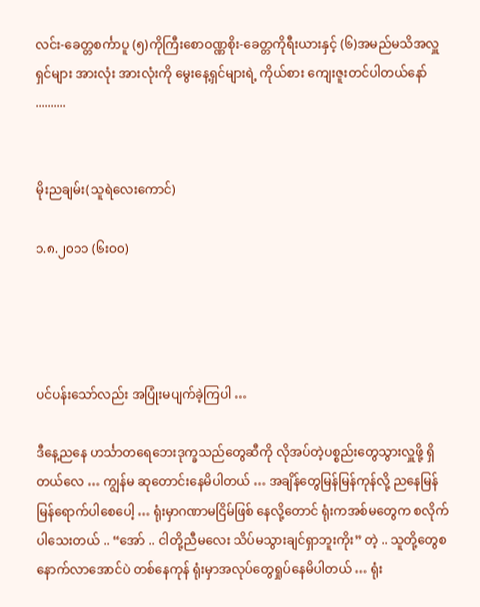လင်း-ခေတ္တစင်္ကာပူ (၅)ကိုကြီးစောဝဏ္ဏစိုး-ခေတ္တကိုရီးယားနှင့် (၆)အမည်မသိအလှူရှင်များ အားလုံး အားလုံးကို မွေးနေ့ရှင်များရဲ့ ကိုယ်စား ကျေးဇူးတင်ပါတယ်နော် ..........


မိုးညချမ်း(သူရဲလေးကောင်)

၁.၈.၂၀၁၁ (၆းဝ၀)




ပင်ပန်းသော်လည်း အပြုံးမပျက်ခဲ့ကြပါ …

ဒီနေ့ညနေ ဟင်္သာတရေဘေးဒုက္ခသည်တွေဆီကို လိုအပ်တဲ့ပစ္စည်းတွေသွားလှူဖို့ ရှိတယ်လေ … ကျွန်မ ဆုတောင်းနေမိပါတယ် … အချိန်တွေမြန်မြန်ကုန်လို့ ညနေမြန်မြန်ရောက်ပါစေပေါ့ … ရုံးမှာဂဏာမငြိမ်ဖြစ် နေလို့တောင် ရုံးကအစ်မတွေက စလိုက်ပါသေးတယ် .. “အော် .. ငါတို့ညီမလေး သိပ်မသွားချင်ရှာဘူးကိုး” တဲ့ .. သူတို့တွေစနောက်လာအောင်ပဲ တစ်နေကုန် ရုံးမှာအလုပ်တွေရှုပ်နေမိပါတယ် … ရုံး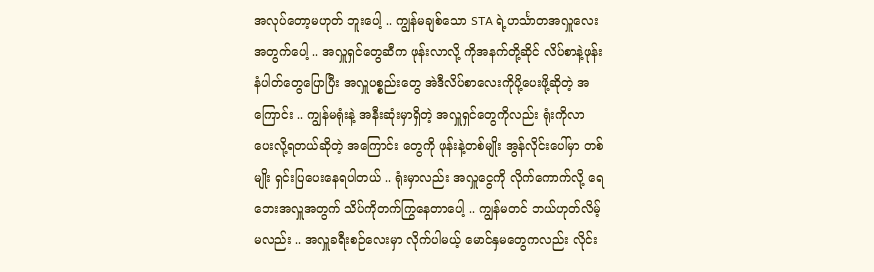အလုပ်တော့မဟုတ် ဘူးပေါ့ .. ကျွန်မချစ်သော STA ရဲ့ဟင်္သာတအလှူလေးအတွက်ပေါ့ .. အလှူရှင်တွေဆီက ဖုန်းလာလို့ ကိုအနက်တို့ဆိုင် လိပ်စာနဲ့ဖုန်းနံပါတ်တွေပြောပြီး အလှူပစ္စည်းတွေ အဲဒီလိပ်စာလေးကိုပို့ပေးဖို့ဆိုတဲ့ အကြောင်း .. ကျွန်မရုံးနဲ့ အနီးဆုံးမှာရှိတဲ့ အလှူရှင်တွေကိုလည်း ရုံးကိုလာပေးလို့ရတယ်ဆိုတဲ့ အကြောင်း တွေကို ဖုန်းနဲ့တစ်မျိုး အွန်လိုင်းပေါ်မှာ တစ်မျိုး ရှင်းပြပေးနေရပါတယ် .. ရုံးမှာလည်း အလှူငွေကို လိုက်ကောက်လို့ ရေဘေးအလှူအတွက် သိပ်ကိုတက်ကြွနေတာပေါ့ .. ကျွန်မတင် ဘယ်ဟုတ်လိမ့်မလည်း .. အလှူခရီးစဉ်လေးမှာ လိုက်ပါမယ့် မောင်နှမတွေကလည်း လိုင်း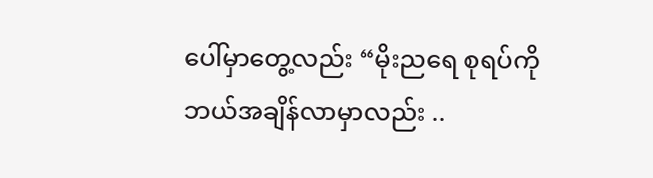ပေါ်မှာတွေ့လည်း “မိုးညရေ စုရပ်ကို ဘယ်အချိန်လာမှာလည်း ..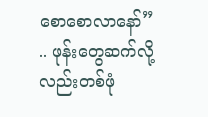စောစောလာနော်” .. ဖုန်းတွေဆက်လို့လည်းတစ်ဖုံ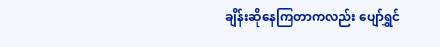ချိန်းဆိုနေကြတာကလည်း ပျော်ရွှင်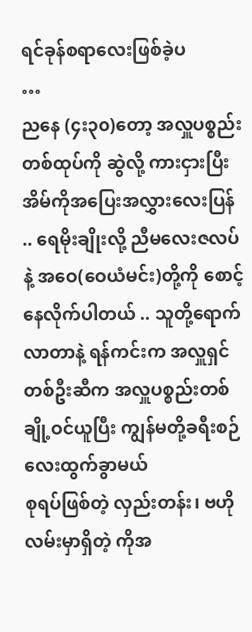ရင်ခုန်စရာလေးဖြစ်ခဲ့ပ
…
ညနေ (၄း၃၀)တော့ အလှူပစ္စည်းတစ်ထုပ်ကို ဆွဲလို့ ကားငှားပြီး အိမ်ကိုအပြေးအလွှားလေးပြန် .. ရေမိုးချိုးလို့ ညီမလေးဇလပ်နဲ့ အဝေ(ဝေယံမင်း)တို့ကို စောင့်နေလိုက်ပါတယ် .. သူတို့ရောက်လာတာနဲ့ ရန်ကင်းက အလှူရှင်တစ်ဦးဆီက အလှူပစ္စည်းတစ်ချို့ဝင်ယူပြီး ကျွန်မတို့ခရီးစဉ်လေးထွက်ခွာမယ်
စုရပ်ဖြစ်တဲ့ လှည်းတန်း၊ ဗဟိုလမ်းမှာရှိတဲ့ ကိုအ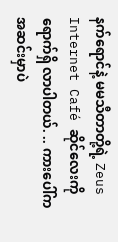နက်ရောင်နဲ့ မမသီတာတို့ရဲ့ Zeus Internet Café ဆိုင်လေးကို ရောက်ရှိ လာပါတယ်. .. ကားပေါ်ကအဆင်းမှာပဲ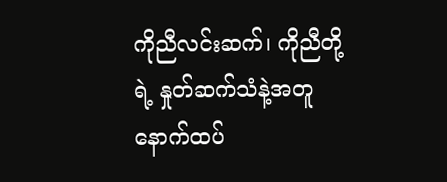ကိုညီလင်းဆက်၊ ကိုညီတို့ရဲ့ နှုတ်ဆက်သံနဲ့အတူ နောက်ထပ်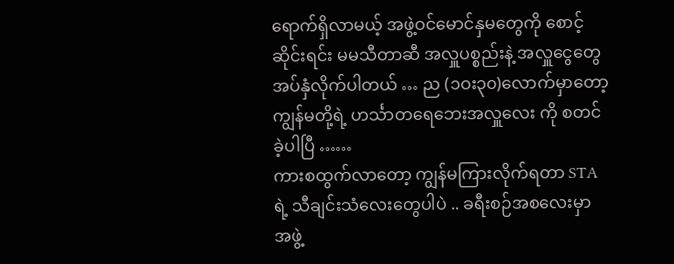ရောက်ရှိလာမယ့် အဖွဲ့ဝင်မောင်နှမတွေကို စောင့်ဆိုင်းရင်း မမသီတာဆီ အလှူပစ္စည်းနဲ့ အလှူငွေတွေ အပ်နှံလိုက်ပါတယ် … ည (၁ဝး၃၀)လောက်မှာတော့ ကျွန်မတို့ရဲ့ ဟင်္သာတရေဘေးအလှူလေး ကို စတင်ခဲ့ပါပြီ ……
ကားစထွက်လာတော့ ကျွန်မကြားလိုက်ရတာ STA ရဲ့ သီချင်းသံလေးတွေပါပဲ .. ခရီးစဉ်အစလေးမှာ အဖွဲ့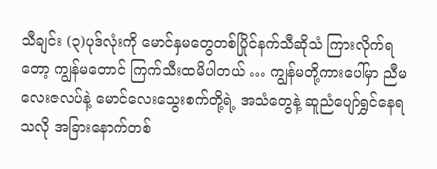သီချင်း (၃)ပုဒ်လုံးကို မောင်နှမတွေတစ်ပြိုင်နက်သီဆိုသံ ကြားလိုက်ရတော့ ကျွန်မတောင် ကြက်သီးထမိပါတယ် … ကျွန်မတို့ကားပေါ်မှာ ညီမလေးဇလပ်နဲ့ မောင်လေးသွေးစက်တို့ရဲ့ အသံတွေနဲ့ ဆူညံပျော်ရွှင်နေရသလို အခြားနောက်တစ်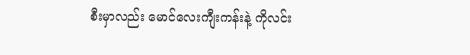စီးမှာလည်း မောင်လေးကျီးကန်းနဲ့ ကိုလင်း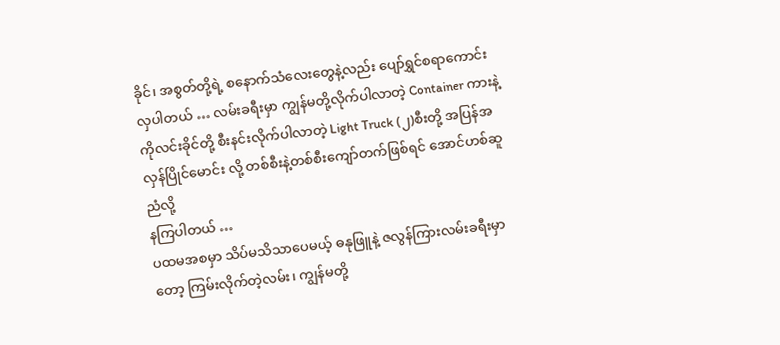ခိုင်၊ အစွတ်တို့ရဲ့ စနောက်သံလေးတွေနဲ့လည်း ပျော်ရွှင်စရာကောင်းလှပါတယ် … လမ်းခရီးမှာ ကျွန်မတို့လိုက်ပါလာတဲ့ Container ကားနဲ့ ကိုလင်းခိုင်တို့ စီးနင်းလိုက်ပါလာတဲ့ Light Truck (၂)စီးတို့ အပြန်အလှန်ပြိုင်မောင်း လို့ တစ်စီးနဲ့တစ်စီးကျော်တက်ဖြစ်ရင် အောင်ဟစ်ဆူညံလို့
နကြပါတယ် …
ပထမအစမှာ သိပ်မသိသာပေမယ့် ဓနုဖြူနဲ့ ဇလွန်ကြားလမ်းခရီးမှာတော့ ကြမ်းလိုက်တဲ့လမ်း၊ ကျွန်မတို့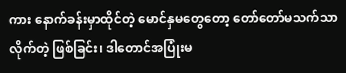ကား နောက်ခန်းမှာထိုင်တဲ့ မောင်နှမတွေတော့ တော်တော်မသက်သာလိုက်တဲ့ ဖြစ်ခြင်း၊ ဒါတောင်အပြုံးမ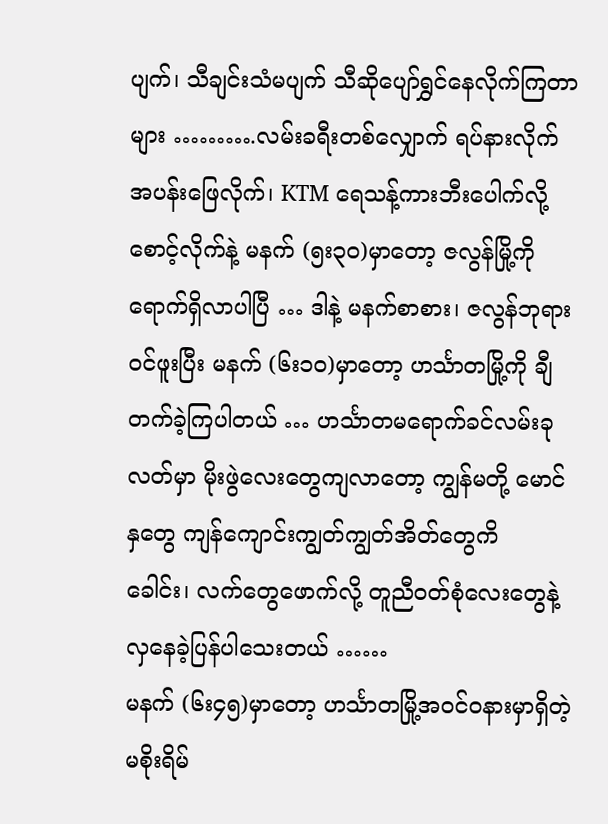ပျက်၊ သီချင်းသံမပျက် သီဆိုပျော်ရွှင်နေလိုက်ကြတာများ ……….လမ်းခရီးတစ်လျှောက် ရပ်နားလိုက် အပန်းဖြေလိုက်၊ KTM ရေသန့်ကားဘီးပေါက်လို့ စောင့်လိုက်နဲ့ မနက် (၅း၃၀)မှာတော့ ဇလွန်မြို့ကို ရောက်ရှိလာပါပြီ … ဒါနဲ့ မနက်စာစား၊ ဇလွန်ဘုရားဝင်ဖူးပြီး မနက် (၆း၁၀)မှာတော့ ဟင်္သာတမြို့ကို ချီတက်ခဲ့ကြပါတယ် … ဟင်္သာတမရောက်ခင်လမ်းခုလတ်မှာ မိုးဖွဲလေးတွေကျလာတော့ ကျွန်မတို့ မောင်နှတွေ ကျန်ကျောင်းကျွတ်ကျွတ်အိတ်တွေကိ
ခေါင်း၊ လက်တွေဖောက်လို့ တူညီဝတ်စုံလေးတွေနဲ့ လှနေခဲ့ပြန်ပါသေးတယ် ……
မနက် (၆း၄၅)မှာတော့ ဟင်္သာတမြို့အဝင်ဝနားမှာရှိတဲ့ မစိုးရိမ်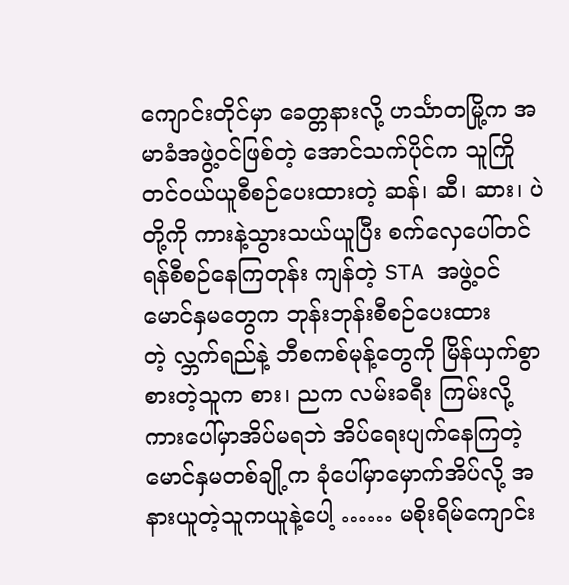ကျောင်းတိုင်မှာ ခေတ္တနားလို့ ဟင်္သာတမြို့က အမာခံအဖွဲ့ဝင်ဖြစ်တဲ့ အောင်သက်ပိုင်က သူကြိုတင်ဝယ်ယူစီစဉ်ပေးထားတဲ့ ဆန်၊ ဆီ၊ ဆား၊ ပဲတို့ကို ကားနဲ့သွားသယ်ယူပြီး စက်လှေပေါ်တင်ရန်စီစဉ်နေကြတုန်း ကျန်တဲ့ STA အဖွဲ့ဝင်မောင်နှမတွေက ဘုန်းဘုန်းစီစဉ်ပေးထားတဲ့ လ္ဘက်ရည်နဲ့ ဘီစကစ်မုန့်တွေကို မြိန်ယှက်စွာစားတဲ့သူက စား၊ ညက လမ်းခရီး ကြမ်းလို့ ကားပေါ်မှာအိပ်မရဘဲ အိပ်ရေးပျက်နေကြတဲ့ မောင်နှမတစ်ချို့က ခုံပေါ်မှာမှောက်အိပ်လို့ အနားယူတဲ့သူကယူနဲ့ပေါ့ …… မစိုးရိမ်ကျောင်း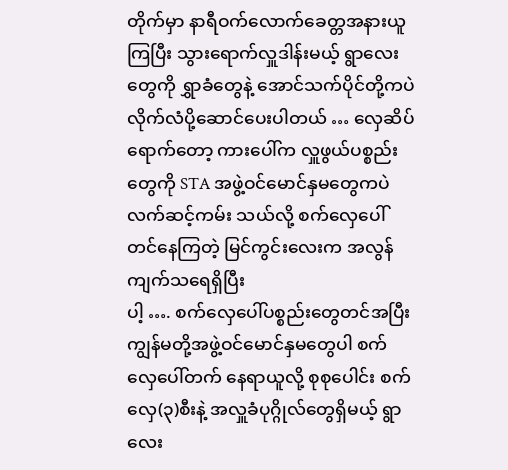တိုက်မှာ နာရီဝက်လောက်ခေတ္တအနားယူကြပြီး သွားရောက်လှူဒါန်းမယ့် ရွာလေးတွေကို ရွှာခံတွေနဲ့ အောင်သက်ပိုင်တို့ကပဲ လိုက်လံပို့ဆောင်ပေးပါတယ် … လှေဆိပ်ရောက်တော့ ကားပေါ်က လှူဖွယ်ပစ္စည်းတွေကို STA အဖွဲ့ဝင်မောင်နှမတွေကပဲ လက်ဆင့်ကမ်း သယ်လို့ စက်လှေပေါ်တင်နေကြတဲ့ မြင်ကွင်းလေးက အလွန်ကျက်သရေရှိပြီး
ပါ့ …. စက်လှေပေါ်ပစ္စည်းတွေတင်အပြီး ကျွန်မတို့အဖွဲ့ဝင်မောင်နှမတွေပါ စက်လှေပေါ်တက် နေရာယူလို့ စုစုပေါင်း စက်လှေ(၃)စီးနဲ့ အလှူခံပုဂ္ဂိုလ်တွေရှိမယ့် ရွာလေး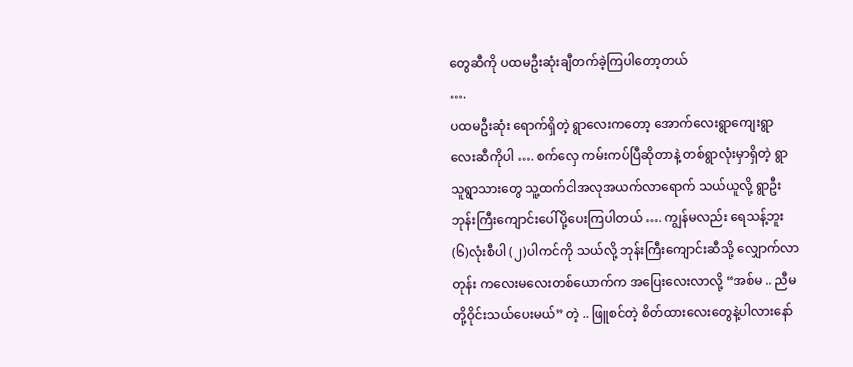တွေဆီကို ပထမဦးဆုံးချီတက်ခဲ့ကြပါတော့တယ်
….
ပထမဦးဆုံး ရောက်ရှိတဲ့ ရွာလေးကတော့ အောက်လေးရွာကျေးရွာလေးဆီကိုပါ …. စက်လှေ ကမ်းကပ်ပြီဆိုတာနဲ့ တစ်ရွာလုံးမှာရှိတဲ့ ရွာသူရွာသားတွေ သူ့ထက်ငါအလုအယက်လာရောက် သယ်ယူလို့ ရွာဦးဘုန်းကြီးကျောင်းပေါ်ပို့ပေးကြပါတယ် …. ကျွန်မလည်း ရေသန့်ဘူး(၆)လုံးစီပါ (၂)ပါကင်ကို သယ်လို့ ဘုန်းကြီးကျောင်းဆီသို့ လျှောက်လာတုန်း ကလေးမလေးတစ်ယောက်က အပြေးလေးလာလို့ “အစ်မ .. ညီမတို့ဝိုင်းသယ်ပေးမယ်” တဲ့ .. ဖြူစင်တဲ့ စိတ်ထားလေးတွေနဲ့ပါလားနော်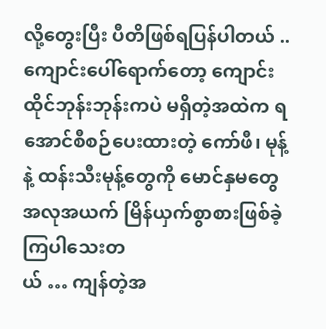လို့တွေးပြီး ပီတိဖြစ်ရပြန်ပါတယ် .. ကျောင်းပေါ်ရောက်တော့ ကျောင်းထိုင်ဘုန်းဘုန်းကပဲ မရှိတဲ့အထဲက ရအောင်စီစဉ်ပေးထားတဲ့ ကော်ဖီ၊ မုန့်နဲ့ ထန်းသီးမုန့်တွေကို မောင်နှမတွေအလုအယက် မြိန်ယှက်စွာစားဖြစ်ခဲ့ကြပါသေးတ
ယ် … ကျန်တဲ့အ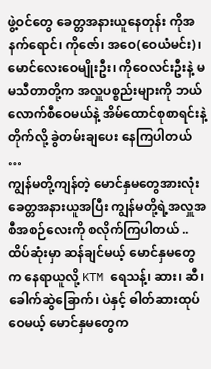ဖွဲ့ဝင်တွေ ခေတ္တအနားယူနေတုန်း ကိုအနက်ရောင်၊ ကိုဇော်၊ အဝေ(ဝေယံမင်း)၊ မောင်လေးဝေမျိုးဦး၊ ကိုဝေလင်းဦးနဲ့ မမသီတာတို့က အလှူပစ္စည်းများကို ဘယ်လောက်စီဝေမယ်နဲ့ အိမ်ထောင်စုစာရင်းနဲ့တိုက်လို့ ခွဲတမ်းချပေး နေကြပါတယ် …
ကျွန်မတို့ကျန်တဲ့ မောင်နှမတွေအားလုံးခေတ္တအနားယူအပြီး ကျွန်မတို့ရဲ့အလှူအစီအစဉ်လေးကို စလိုက်ကြပါတယ် .. ထိပ်ဆုံးမှာ ဆန်ချင်မယ့် မောင်နှမတွေက နေရာယူလို့ KTM ရေသန့်၊ ဆား၊ ဆီ၊ ခေါက်ဆွဲခြောက်၊ ပဲနှင့် ဓါတ်ဆားထုပ်ဝေမယ့် မောင်နှမတွေက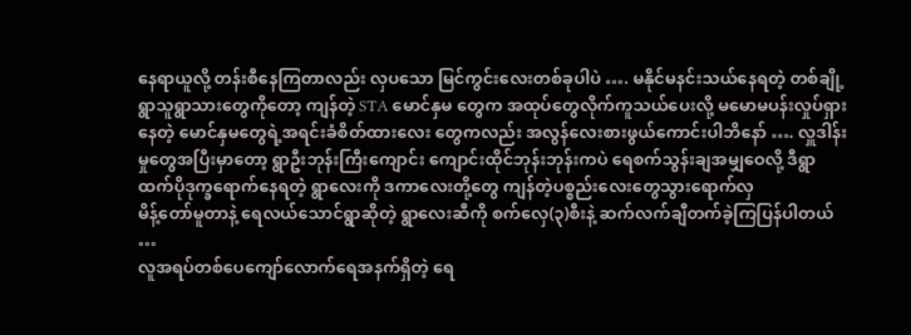နေရာယူလို့ တန်းစီနေကြတာလည်း လှပသော မြင်ကွင်းလေးတစ်ခုပါပဲ …. မနိုင်မနင်းသယ်နေရတဲ့ တစ်ချို့ ရွာသူရွာသားတွေကိုတော့ ကျန်တဲ့ STA မောင်နှမ တွေက အထုပ်တွေလိုက်ကူသယ်ပေးလို့ မမောမပန်းလှုပ်ရှားနေတဲ့ မောင်နှမတွေရဲ့အရင်းခံစိတ်ထားလေး တွေကလည်း အလွန်လေးစားဖွယ်ကောင်းပါဘိနော် …. လှူဒါန်းမှုတွေအပြီးမှာတော့ ရွာဦးဘုန်းကြီးကျောင်း ကျောင်းထိုင်ဘုန်းဘုန်းကပဲ ရေစက်သွန်းချအမျှဝေလို့ ဒီရွာထက်ပိုဒုက္ခရောက်နေရတဲ့ ရွာလေးကို ဒကာလေးတို့တွေ ကျန်တဲ့ပစ္စည်းလေးတွေသွားရောက်လှ
မိန့်တော်မူတာနဲ့ ရေလယ်သောင်ရွာဆိုတဲ့ ရွာလေးဆီကို စက်လှေ(၃)စီးနဲ့ ဆက်လက်ချီတက်ခဲ့ကြပြန်ပါတယ် …
လူအရပ်တစ်ပေကျော်လောက်ရေအနက်ရှိတဲ့ ရေ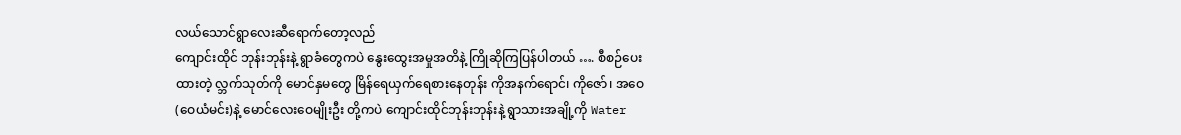လယ်သောင်ရွာလေးဆီရောက်တော့လည်
ကျောင်းထိုင် ဘုန်းဘုန်းနဲ့ ရွာခံတွေကပဲ နွေးထွေးအမှုအတိနဲ့ ကြိုဆိုကြပြန်ပါတယ် …. စီစဉ်ပေးထားတဲ့ လ္ဘက်သုတ်ကို မောင်နှမတွေ မြိန်ရေယှက်ရေစားနေတုန်း ကိုအနက်ရောင်၊ ကိုဇော်၊ အဝေ(ဝေယံမင်း)နဲ့ မောင်လေးဝေမျိုးဦး တို့ကပဲ ကျောင်းထိုင်ဘုန်းဘုန်းနဲ့ ရွာသားအချို့ကို Water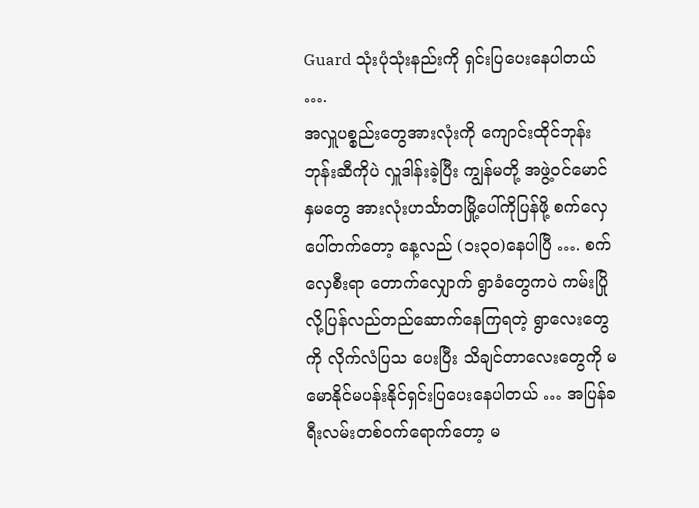Guard သုံးပုံသုံးနည်းကို ရှင်းပြပေးနေပါတယ် ….
အလှူပစ္စည်းတွေအားလုံးကို ကျောင်းထိုင်ဘုန်းဘုန်းဆီကိုပဲ လှူဒါန်းခဲ့ပြီး ကျွန်မတို့ အဖွဲ့ဝင်မောင်နှမတွေ အားလုံးဟင်္သာတမြို့ပေါ်ကိုပြန်ဖို့ စက်လှေပေါ်တက်တော့ နေ့လည် (၁း၃၀)နေပါပြီ …. စက်လှေစီးရာ တောက်လျှောက် ရွာခံတွေကပဲ ကမ်းပြိုလို့ပြန်လည်တည်ဆောက်နေကြရတဲ့ ရွာလေးတွေကို လိုက်လံပြသ ပေးပြီး သိချင်တာလေးတွေကို မမောနိုင်မပန်းနိုင်ရှင်းပြပေးနေပါတယ် … အပြန်ခရီးလမ်းတစ်ဝက်ရောက်တော့ မ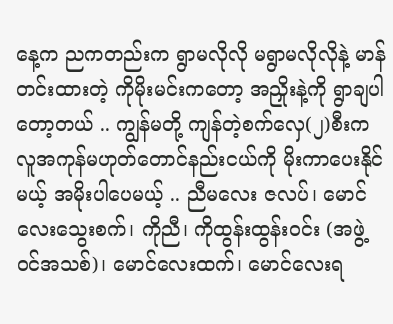နေ့က ညကတည်းက ရွာမလိုလို မရွာမလိုလိုနဲ့ မာန်တင်းထားတဲ့ ကိုမိုးမင်းကတော့ အညှိုးနဲ့ကို ရွာချပါတော့တယ် .. ကျွန်မတို့ ကျန်တဲ့စက်လှေ(၂)စီးက လူအကုန်မဟုတ်တောင်နည်းငယ်ကို မိုးကာပေးနိုင်မယ့် အမိုးပါပေမယ့် .. ညီမလေး ဇလပ်၊ မောင်လေးသွေးစက်၊ ကိုညီ၊ ကိုထွန်းထွန်းဝင်း (အဖွဲ့ဝင်အသစ်)၊ မောင်လေးထက်၊ မောင်လေးရ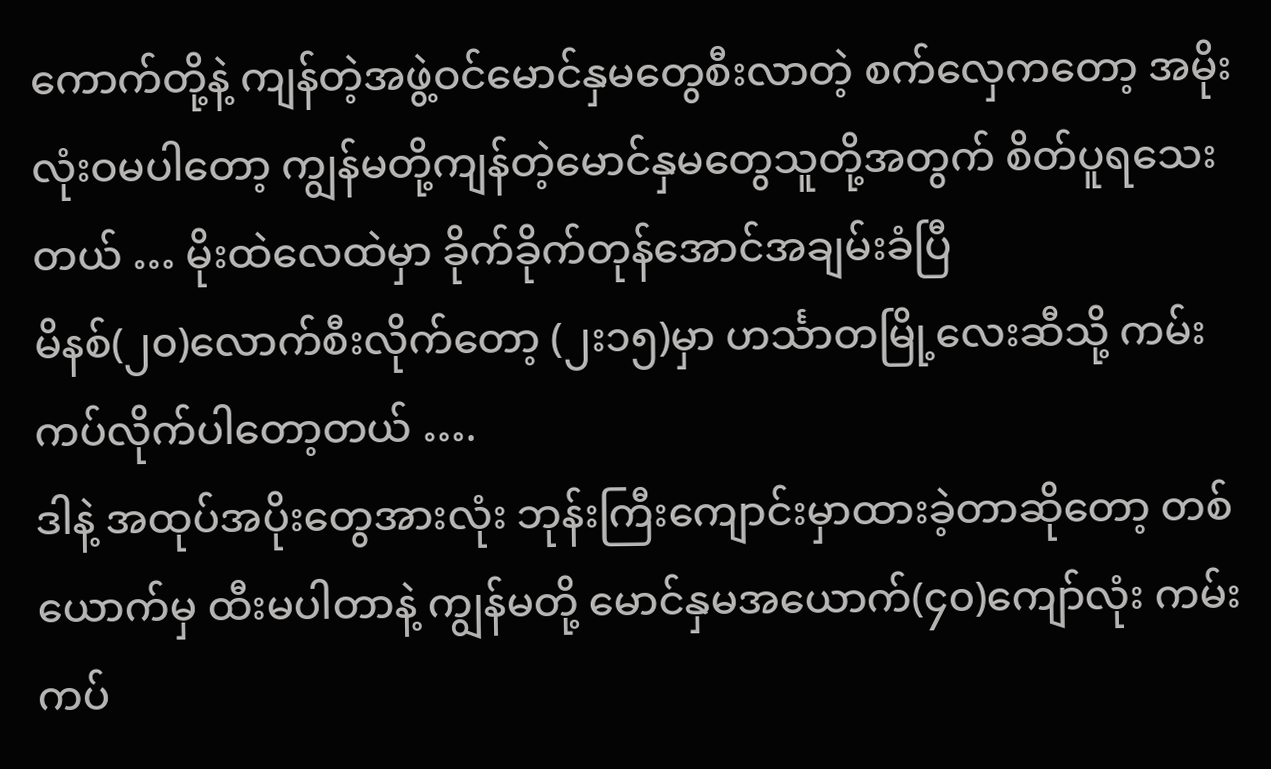ကောက်တို့နဲ့ ကျန်တဲ့အဖွဲ့ဝင်မောင်နှမတွေစီးလာတဲ့ စက်လှေကတော့ အမိုးလုံးဝမပါတော့ ကျွန်မတို့ကျန်တဲ့မောင်နှမတွေသူတို့အတွက် စိတ်ပူရသေးတယ် … မိုးထဲလေထဲမှာ ခိုက်ခိုက်တုန်အောင်အချမ်းခံပြီ
မိနစ်(၂၀)လောက်စီးလိုက်တော့ (၂း၁၅)မှာ ဟင်္သာတမြို့လေးဆီသို့ ကမ်းကပ်လိုက်ပါတော့တယ် ….
ဒါနဲ့ အထုပ်အပိုးတွေအားလုံး ဘုန်းကြီးကျောင်းမှာထားခဲ့တာဆိုတော့ တစ်ယောက်မှ ထီးမပါတာနဲ့ ကျွန်မတို့ မောင်နှမအယောက်(၄၀)ကျော်လုံး ကမ်းကပ်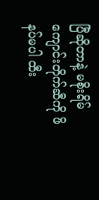ပြီဆိုတာနဲ့ မစိုးရိမ်ကျောင်းတိုက်ဆီကို ဖိနပ်မပါ ထီး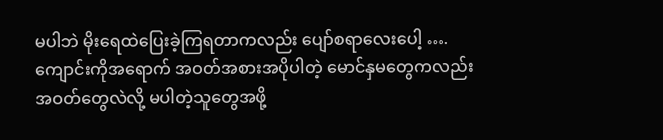မပါဘဲ မိုးရေထဲပြေးခဲ့ကြရတာကလည်း ပျော်စရာလေးပေါ့ …. ကျောင်းကိုအရောက် အဝတ်အစားအပိုပါတဲ့ မောင်နှမတွေကလည်း အဝတ်တွေလဲလို့ မပါတဲ့သူတွေအဖို့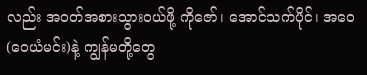လည်း အဝတ်အစားသွားဝယ်ဖို့ ကိုဇော်၊ အောင်သက်ပိုင်၊ အဝေ(ဝေယံမင်း)နဲ့ ကျွန်မတို့တွေ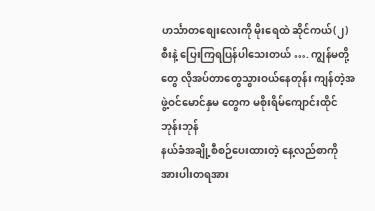ဟင်္သာတစျေးလေးကို မိုးရေထဲ ဆိုင်ကယ်(၂)စီးနဲ့ ပြေးကြရပြန်ပါသေးတယ် …. ကျွန်မတို့တွေ လိုအပ်တာတွေသွားဝယ်နေတုန်း ကျန်တဲ့အဖွဲ့ဝင်မောင်နှမ တွေက မစိုးရိမ်ကျောင်းထိုင်ဘုန်းဘုန်
နယ်ခံအချို့စီစဉ်ပေးထားတဲ့ နေ့လည်စာကို အားပါးတရအား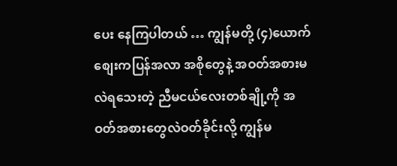ပေး နေကြပါတယ် … ကျွန်မတို့ (၄)ယောက် စျေးကပြန်အလာ အစိုတွေနဲ့ အဝတ်အစားမလဲရသေးတဲ့ ညီမငယ်လေးတစ်ချို့ကို အဝတ်အစားတွေလဲဝတ်ခိုင်းလို့ ကျွန်မ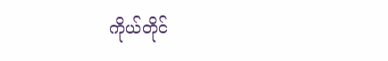ကိုယ်တိုင်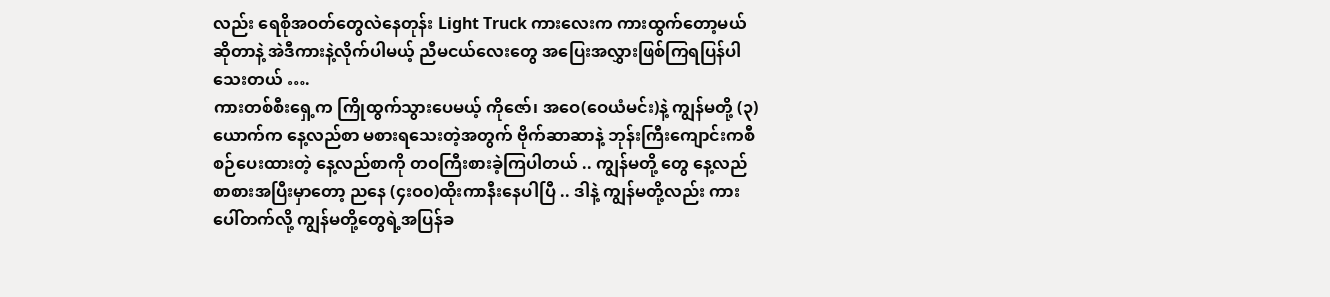လည်း ရေစိုအဝတ်တွေလဲနေတုန်း Light Truck ကားလေးက ကားထွက်တော့မယ်ဆိုတာနဲ့ အဲဒီကားနဲ့လိုက်ပါမယ့် ညီမငယ်လေးတွေ အပြေးအလွှားဖြစ်ကြရပြန်ပါသေးတယ် ….
ကားတစ်စီးရှေ့က ကြိုထွက်သွားပေမယ့် ကိုဇော်၊ အဝေ(ဝေယံမင်း)နဲ့ ကျွန်မတို့ (၃)ယောက်က နေ့လည်စာ မစားရသေးတဲ့အတွက် ဗိုက်ဆာဆာနဲ့ ဘုန်းကြီးကျောင်းကစီစဉ်ပေးထားတဲ့ နေ့လည်စာကို တဝကြီးစားခဲ့ကြပါတယ် .. ကျွန်မတို့ တွေ နေ့လည်စာစားအပြီးမှာတော့ ညနေ (၄းဝ၀)ထိုးကာနီးနေပါပြီ .. ဒါနဲ့ ကျွန်မတို့လည်း ကားပေါ်တက်လို့ ကျွန်မတို့တွေရဲ့အပြန်ခ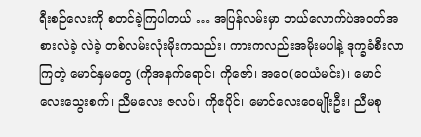ရီးစဉ်လေးကို စတင်ခဲ့ကြပါတယ် … အပြန်လမ်းမှာ ဘယ်လောက်ပဲအဝတ်အစားလဲခဲ့ လဲခဲ့ တစ်လမ်းလုံးမိုးကသည်း၊ ကားကလည်းအမိုးမပါနဲ့ ဒုက္ခခံစီးလာကြတဲ့ မောင်နှမတွေ (ကိုအနက်ရောင်၊ ကိုဇော်၊ အဝေ(ဝေယံမင်း)၊ မောင်လေးသွေးစက်၊ ညီမလေး ဇလပ်၊ ကိုဧပိုင်၊ မောင်လေးဝေမျိုးဦး၊ ညီမစု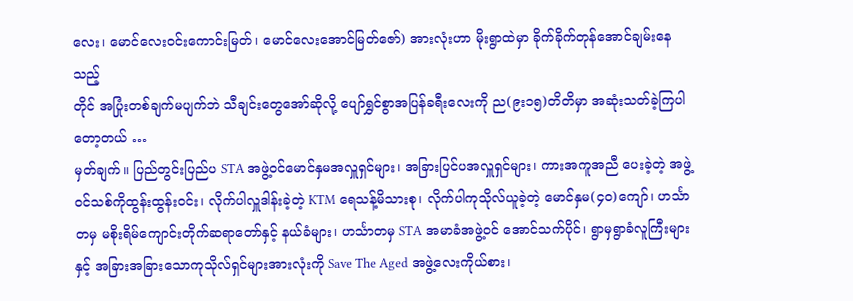လေး၊ မောင်လေးဝင်းကောင်းမြတ်၊ မောင်လေးအောင်မြတ်ဇော်) အားလုံးဟာ မိုးရွာထဲမှာ ခိုက်ခိုက်တုန်အောင်ချမ်းနေသည့်
တိုင် အပြုံးတစ်ချက်မပျက်ဘဲ သီချင်းတွေအော်ဆိုလို့ ပျော်ရွှင်စွာအပြန်ခရီးလေးကို ည(၉း၁၅)တိတိမှာ အဆုံးသတ်ခဲ့ကြပါတော့တယ် …
မှတ်ချက်။ ပြည်တွင်းပြည်ပ STA အဖွဲ့ဝင်မောင်နှမအလှူရှင်များ၊ အခြားပြင်ပအလှူရှင်များ၊ ကားအကူအညီ ပေးခဲ့တဲ့ အဖွဲ့ဝင်သစ်ကိုထွန်းထွန်းဝင်း၊ လိုက်ပါလှူဒါန်းခဲ့တဲ့ KTM ရေသန့်မိသားစု၊ လိုက်ပါကုသိုလ်ယူခဲ့တဲ့ မောင်နှမ(၄၀)ကျော်၊ ဟင်္သာတမှ မစိုးရိမ်ကျောင်းတိုက်ဆရာတော်နှင့် နယ်ခံများ၊ ဟင်္သာတမှ STA အမာခံအဖွဲ့ဝင် အောင်သက်ပိုင်၊ ရွာမှရွာခံလူကြီးများနှင့် အခြားအခြားသောကုသိုလ်ရှင်များအားလုံးကို Save The Aged အဖွဲ့လေးကိုယ်စား၊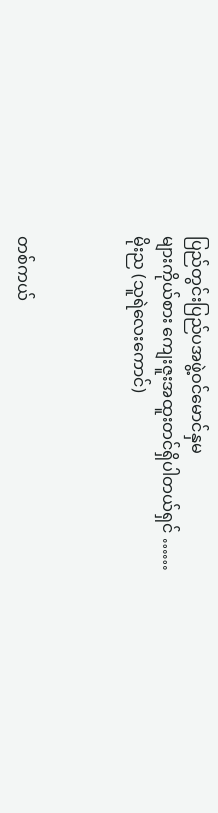ပြည်တွင်းပြည်ပအဖွဲ့ဝင်မောင်နှမ
များကိုယ်စား ကျေးဇူးအထူးတင်ရှိပါတယ်ရှင် ……
မိုးည (သူရဲလေးကောင်)



တစ်ကယ်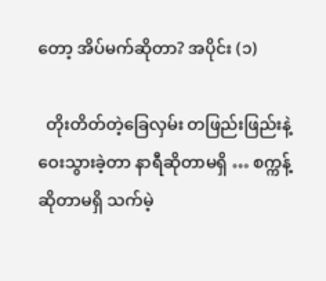တော့ အိပ်မက်ဆိုတာ? အပိုင်း (၁)

  တိုးတိတ်တဲ့ခြေလှမ်း တဖြည်းဖြည်းနဲ့ ဝေးသွားခဲ့တာ နာရီဆိုတာမရှိ … စက္ကန့်ဆိုတာမရှိ သက်မဲ့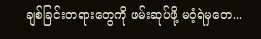ချစ်ခြင်းတရားတွေကို ဖမ်းဆုပ်ဖို့ မဝံ့ရဲမှတေ...